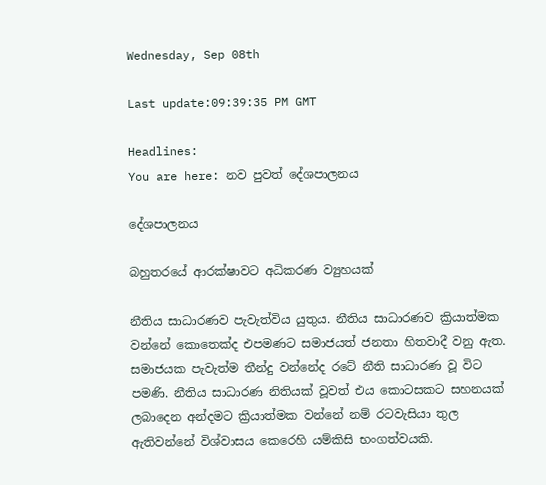Wednesday, Sep 08th

Last update:09:39:35 PM GMT

Headlines:
You are here: නව පුවත් දේශපාලනය

දේශපාලනය

බහුතරයේ ආරක්ෂාවට අධිකරණ ව්‍යුහයක්

නීතිය සාධාරණව පැවැත්විය යුතුය. නීතිය සාධාරණව ක්‍රියාත්මක වන්නේ කොතෙක්ද එපමණට සමාජයත් ජනතා හිතවාදී වනු ඇත. සමාජයක පැවැත්ම තීන්දු වන්නේද රටේ නීති සාධාරණ වූ විට පමණි. නීතිය සාධාරණ නිතියක් වූවත් එය කොටසකට සහනයක් ලබාදෙන අන්දමට ක්‍රියාත්මක වන්නේ නම් රටවැසියා තුල ඇතිවන්නේ විශ්වාසය කෙරෙහි යම්කිසි භංගත්වයකි.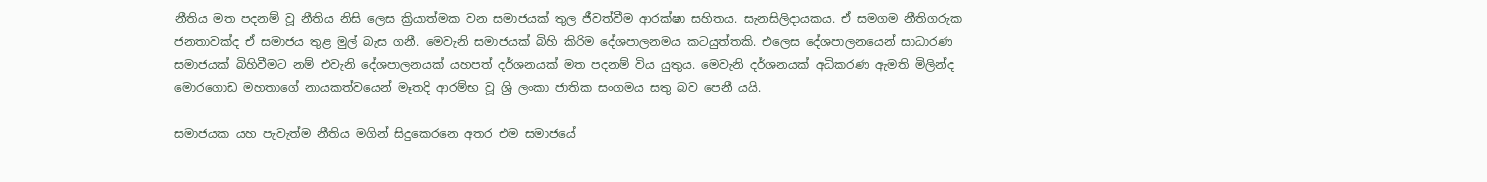නීතිය මත පදනම් වූ නීතිය නිසි ලෙස ක්‍රියාත්මක වන සමාජයක් තුල ජීවත්වීම ආරක්ෂා සහිතය. සැනසිලිදායකය. ඒ සමගම නීතිගරුක ජනතාවක්ද ඒ සමාජය තුළ මුල් බැස ගනී. මෙවැනි සමාජයක් බිහි කිරිම දේශපාලනමය කටයුත්තකි. එලෙස දේශපාලනයෙන් සාධාරණ සමාජයක් බිහිවීමට නම් එවැනි දේශපාලනයක් යහපත් දර්ශනයක් මත පදනම් විය යුතුය. මෙවැනි දර්ශනයක් අධිකරණ ඇමති මිලින්ද මොරගොඩ මහතාගේ නායකත්වයෙන් මෑතදි ආරම්භ වූ ශ්‍රි ලංකා ජාතික සංගමය සතු බව පෙනී යයි.

සමාජයක යහ පැවැත්ම නීතිය මගින් සිදුකෙරනෙ අතර එම සමාජයේ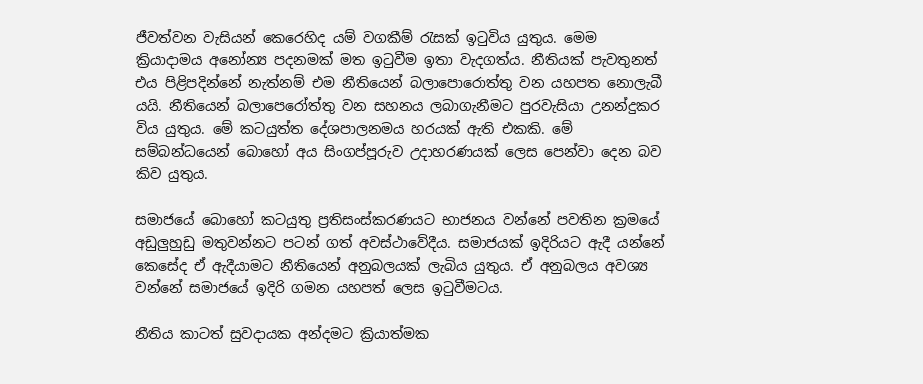ජීවත්වන වැසියන් කෙරෙහිද යම් වගකීම් රැසක් ඉටුවිය යුතුය. මෙම ක්‍රියාදාමය අනෝන්‍ය පදනමක් මත ඉටුවීම ඉතා වැදගත්ය. නීතියක් පැවතුනත් එය පිළිපදින්නේ නැත්නම් එම නීතියෙන් බලාපොරොත්තු වන යහපත නොලැබී යයි. නීතියෙන් බලාපෙරෝත්තු වන සහනය ලබාගැනීමට පුරවැසියා උනන්දුකර විය යුතුය. මේ කටයුත්ත දේශපාලනමය හරයක් ඇති එකකි. මේ සම්බන්ධයෙන් බොහෝ අය සිංගප්පූරුව උදාහරණයක් ලෙස පෙන්වා දෙන බව කිව යුතුය.

සමාජයේ බොහෝ කටයුතු ප්‍රතිසංස්කරණයට භාජනය වන්නේ පවතින ක්‍රමයේ අඩුලුහුඩු මතුවන්නට පටන් ගත් අවස්ථාවේදීය. සමාජයක් ඉදිරියට ඇදී යන්නේ කෙසේද ඒ ඇදීයාමට නීතියෙන් අනුබලයක් ලැබිය යුතුය. ඒ අනුබලය අවශ්‍ය වන්නේ සමාජයේ ඉදිරි ගමන යහපත් ලෙස ඉටුවීමටය.

නීතිය කාටත් සුවදායක අන්දමට ක්‍රියාත්මක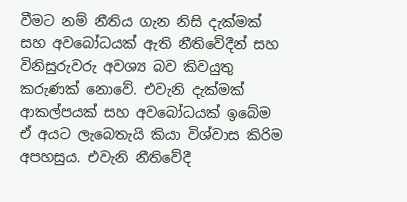වීමට නම් නීතිය ගැන නිසි දැක්මක් සහ අවබෝධයක් ඇති නීතිවේදීන් සහ විනිසුරුවරු අවශ්‍ය බව කිවයුතු කරුණක් නොවේ. එවැනි දැක්මක් ආකල්පයක් සහ අවබෝධයක් ඉබේම ඒ අයට ලැබෙතැයි කියා විශ්වාස කිරිම අපහසුය. එවැනි නීතිවේදී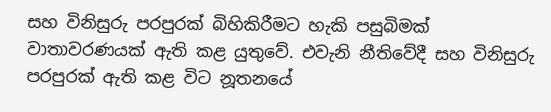සහ විනිසුරු පරපුරක් බිහිකිරීමට හැකි පසුබිමක් වාතාවරණයක් ඇති කළ යුතුවේ. එවැනි නීතිවේදී සහ විනිසුරු පරපුරක් ඇති කළ විට නූතනයේ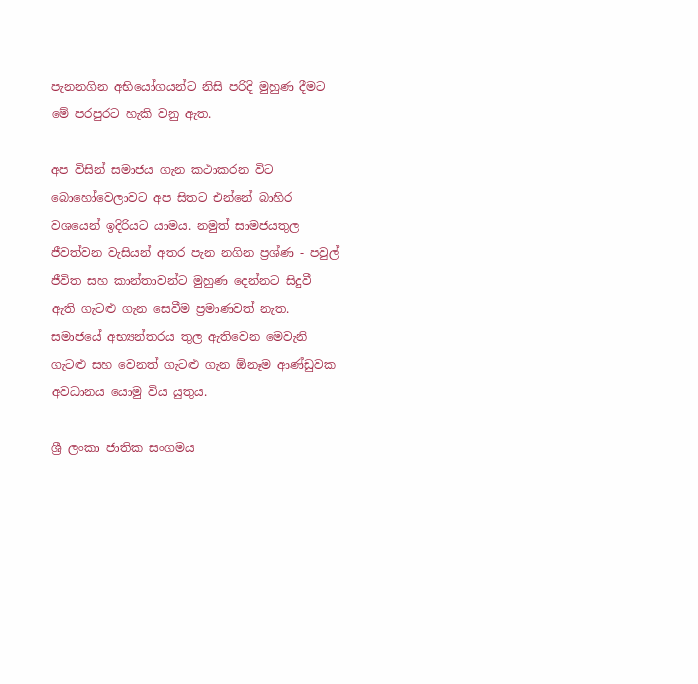පැනනගින අභියෝගයන්ට නිසි පරිදි මුහුණ දීමට මේ පරපුරට හැකි වනු ඇත.

අප විසින් සමාජය ගැන කථාකරන විට බොහෝවෙලාවට අප සිතට එන්නේ බාහිර වශයෙන් ඉදිරියට යාමය. නමුත් සාමජයතුල ජීවත්වන වැසියන් අතර පැන නගින ප්‍රශ්ණ - පවුල් ජීවිත සහ කාන්තාවන්ට මුහුණ දෙන්නට සිදුවී ඇති ගැටළු ගැන සෙවීම ප්‍රමාණවත් නැත. සමාජයේ අභ්‍යන්තරය තුල ඇතිවෙන මෙවැනි ගැටළු සහ වෙනත් ගැටළු ගැන ඕනෑම ආණ්ඩුවක අවධානය යොමු විය යුතුය.

ශ්‍රී ලංකා ජාතික සංගමය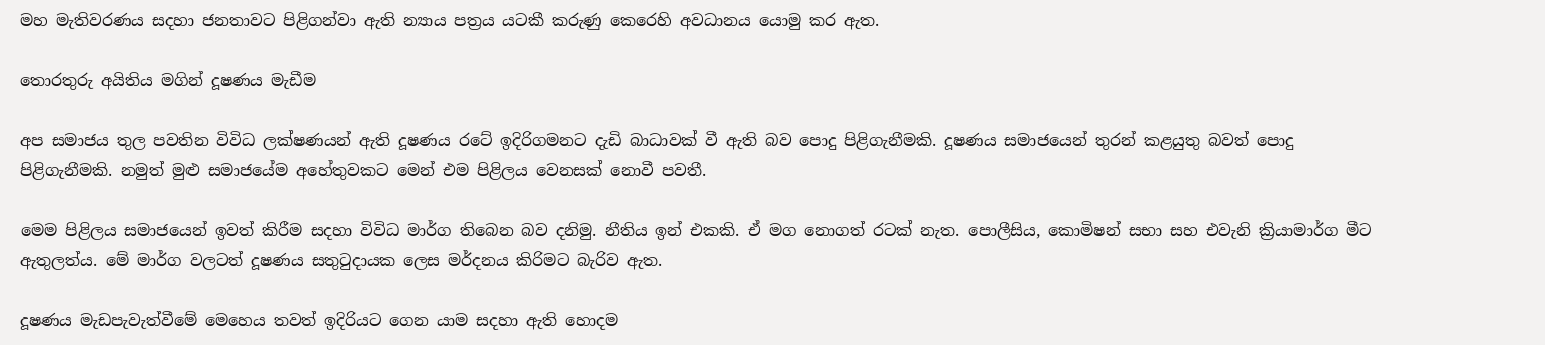මහ මැතිවරණය සදහා ජනතාවට පිළිගන්වා ඇති න්‍යාය පත්‍රය යටකී කරුණු කෙරෙහි අවධානය යොමු කර ඇත.

තොරතුරු අයිතිය මගින් දූෂණය මැඩීම

අප සමාජය තුල පවතින විවිධ ලක්ෂණයන් ඇති දූෂණය රටේ ඉදිරිගමනට දැඩි බාධාවක් වී ඇති බව පොදු පිළිගැනීමකි. දූෂණය සමාජයෙන් තුරන් කළයුතු බවත් පොදු පිළිගැනීමකි. නමුත් මුළු සමාජයේම අහේතුවකට මෙන් එම පිළිලය වෙනසක් නොවී පවතී.

මෙම පිළිලය සමාජයෙන් ඉවත් කිරීම සදහා විවිධ මාර්ග තිබෙන බව දනිමු. නීතිය ඉන් එකකි. ඒ මග නොගත් රටක් නැත. පොලීසිය, කොමිෂන් සභා සහ එවැනි ක්‍රියාමාර්ග මීට ඇතුලත්ය. මේ මාර්ග වලටත් දූෂණය සතුටුදායක ලෙස මර්දනය කිරිමට බැරිව ඇත.

දූෂණය මැඩපැවැත්වීමේ මෙහෙය තවත් ඉදිරියට ගෙන යාම සදහා ඇති හොදම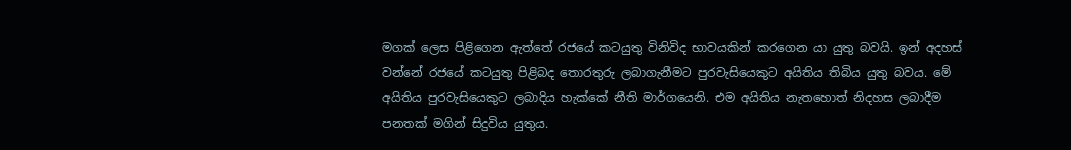මගක් ලෙස පිළිගෙන ඇත්තේ රජයේ කටයුතු විනිවිද භාවයකින් කරගෙන යා යුතු බවයි. ඉන් අදහස් වන්නේ රජයේ කටයුතු පිළිබද තොරතුරු ලබාගැනීමට පුරවැසියෙකුට අයිතිය තිබිය යුතු බවය. මේ අයිතිය පුරවැසියෙකුට ලබාදිය හැක්කේ නීති මාර්ගයෙනි. එම අයිතිය නැතහොත් නිදහස ලබාදීම පනතක් මගින් සිදුවිය යුතුය.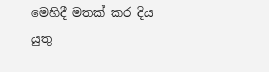මෙහිදී මතක් කර දිය යුතු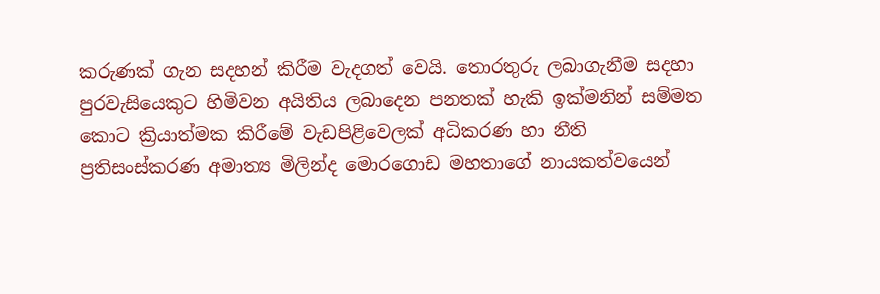කරුණක් ගැන සදහන් කිරීම වැදගත් වෙයි. තොරතුරු ලබාගැනීම සදහා පුරවැසියෙකුට හිමිවන අයිතිය ලබාදෙන පනතක් හැකි ඉක්මනින් සම්මත කොට ක්‍රියාත්මක කිරීමේ වැඩපිළිවෙලක් අධිකරණ හා නීති ප්‍රතිසංස්කරණ අමාත්‍ය මිලින්ද මොරගොඩ මහතාගේ නායකත්වයෙන්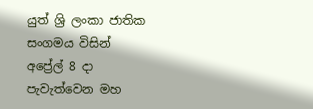යුත් ශ්‍රි ලංකා ජාතික සංගමය විසින් අප්‍රේල් 8 දා පැවැත්වෙන මහ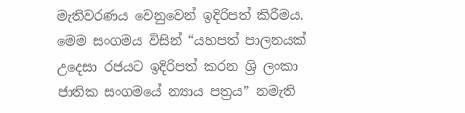මැතිවරණය වෙනුවෙන් ඉදිරිපත් කිරීමය. මෙම සංගමය විසින් “යහපත් පාලනයක් උදෙසා රජයට ඉදිරිපත් කරන ශ්‍රි ලංකා ජාතික සංගමයේ න්‍යාය පත්‍රය” නමැති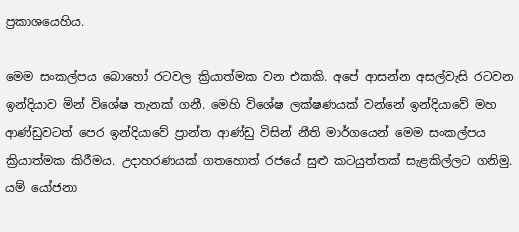ප්‍රකා‍ශයෙහිය.

මෙම සංකල්පය බොහෝ රටවල ක්‍රියාත්මක වන එකකි. අපේ ආසන්න අසල්වැසි රටවන ඉන්දියාව මින් විශේෂ තැනක් ගනී. මෙහි විශේෂ ලක්ෂණයක් වන්නේ ඉන්දියාවේ මහ ආණ්ඩුවටත් පෙර ඉන්දියාවේ ප්‍රාන්ත ආණ්ඩු විසින් නීති මාර්ගයෙන් මෙම සංකල්පය ක්‍රියාත්මක කිරීමය. උදාහරණයක් ගතහොත් රජයේ සුළු කටයුත්තක් සැළකිල්ලට ගනිමු. යම් යෝජනා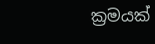ක්‍රමයක්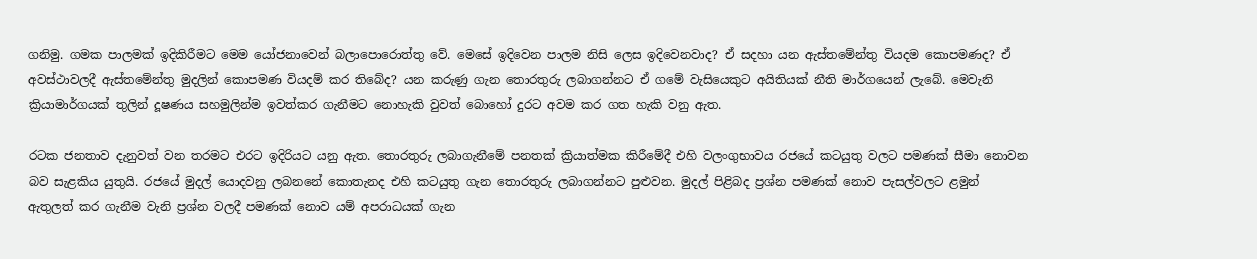ගනිමු. ගමක පාලමක් ඉදිකිරීමට මෙම යෝජනාවෙන් බලාපොරොත්තු වේ. මෙසේ ඉදිවෙන පාලම නිසි ලෙස ඉදිවෙනවාද? ඒ සදහා යන ඇස්තමේන්තු වියදම කොපමණද? ඒ අවස්ථාවලදී ඇස්තමේන්තු මුදලින් කොපමණ වියදම් කර තිබේද? යන කරුණු ගැන තොරතුරු ලබාගන්නට ඒ ගමේ වැසියෙකුට අයිතියක් නීති මාර්ගයෙන් ලැබේ. මෙවැනි ක්‍රියාමාර්ගයක් තුලින් දූෂණය සහමුලින්ම ඉවත්කර ගැනීමට නොහැකි වුවත් බොහෝ දුරට අවම කර ගත හැකි වනු ඇත.

රටක ජනතාව දැනුවත් වන තරමට එරට ඉදිරියට යනු ඇත. තොරතුරු ලබාගැනීමේ පනතක් ක්‍රියාත්මක කිරීමේදී එහි වලංගුභාවය රජයේ කටයුතු වලට පමණක් සීමා නොවන බව සැළකිය යුතුයි. රජයේ මුදල් යොදවනු ලබනනේ කොතැනද එහි කටයුතු ගැන තොරතුරු ලබාගන්නට පුළුවන. මුදල් පිළිබද ප්‍රශ්න පමණක් නොව පැසල්වලට ළමුන් ඇතුලත් කර ගැනීම වැනි ප්‍රශ්න වලදී පමණක් නොව යම් අපරාධයක් ගැන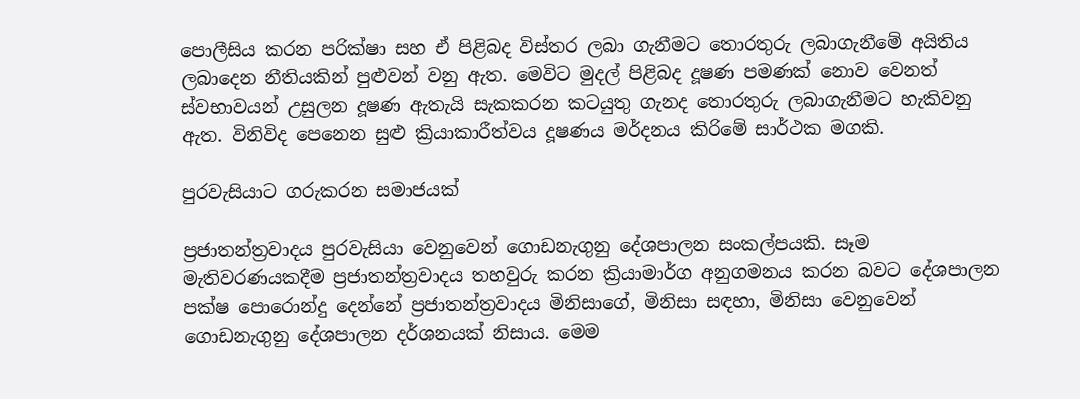පොලීසිය කරන පරික්ෂා සහ ඒ පිළිබද විස්තර ලබා ගැනීමට තොරතුරු ලබාගැනීමේ අයිතිය ලබාදෙන නීතියකින් පුළුවන් වනු ඇත. මෙවිට මුදල් පිළිබද දූෂණ පමණක් නොව වෙනත් ස්වභාවයන් උසුලන දූෂණ ඇතැයි සැකකරන කටයුතු ‍ගැනද තොරතුරු ලබාගැනීමට හැකිවනු ඇත. විනිවිද පෙනෙන සුළු ක්‍රියාකාරීත්වය දූෂණය මර්දනය කිරි‍මේ සාර්ථක මගකි.

පුරවැසියාට ගරුකරන සමාජයක්

ප්‍රජාතන්ත්‍රවාදය පුරවැසියා වෙනුවෙන් ගොඩනැගුනු දේශපාලන සංකල්පයකි. සෑම මැතිවරණයකදීම ප්‍රජාතන්ත්‍රවාදය තහවුරු කරන ක්‍රියාමාර්ග අනුගමනය කරන බවට දේශපාලන පක්ෂ පොරොන්දු දෙන්නේ ප්‍රජාතන්ත්‍රවාදය මිනිසාගේ, මිනිසා සඳහා, මිනිසා වෙනුවෙන් ගොඩනැගුනු දේශපාලන දර්ශනයක් නිසාය. මෙම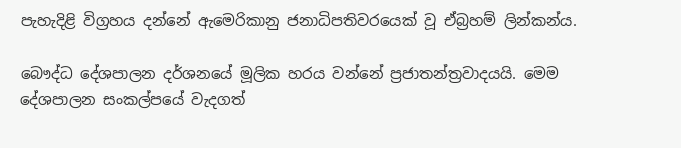පැහැදිළි විග්‍රහය දන්නේ ඇමෙරිකානු ජනාධිපතිවරයෙක් වූ ඒබ්‍රහම් ලින්කන්ය.

බෞද්ධ දේශපාලන දර්ශනයේ මූලික හරය වන්නේ ප්‍රජාතන්ත්‍රවාදයයි. මෙම දේශපාලන සංකල්පයේ වැදගත්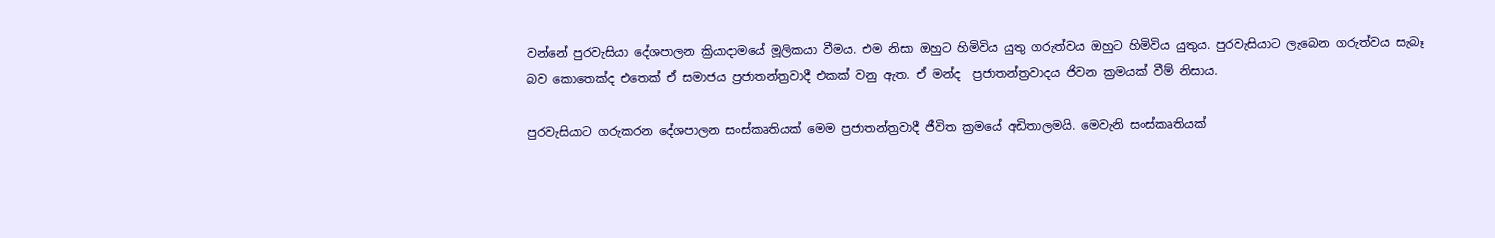වන්නේ පුරවැසියා දේශපාලන ක්‍රියාදාමයේ මූලිකයා වීමය. එම නිසා ඔහුට හිමිවිය යුතු ගරුත්වය ඔහුට හිමිවිය යුතුය. පුරවැසියාට ලැබෙන ගරුත්වය සැබෑ බව කොතෙක්ද එතෙක් ඒ සමාජය ප්‍රජාතන්ත්‍රවාදී එකක් වනු ඇත. ඒ මන්ද  ප්‍රජාතන්ත්‍රවාදය ජිවන ක්‍රමයක් වීම් නිසාය.

පුරවැසියාට ගරුකරන දේශපාලන සංස්කෘතියක් මෙම ප්‍රජාතන්ත්‍රවාදී ජීවිත ක්‍රමයේ අඩිතාලමයි. මෙවැනි සංස්කෘතියක්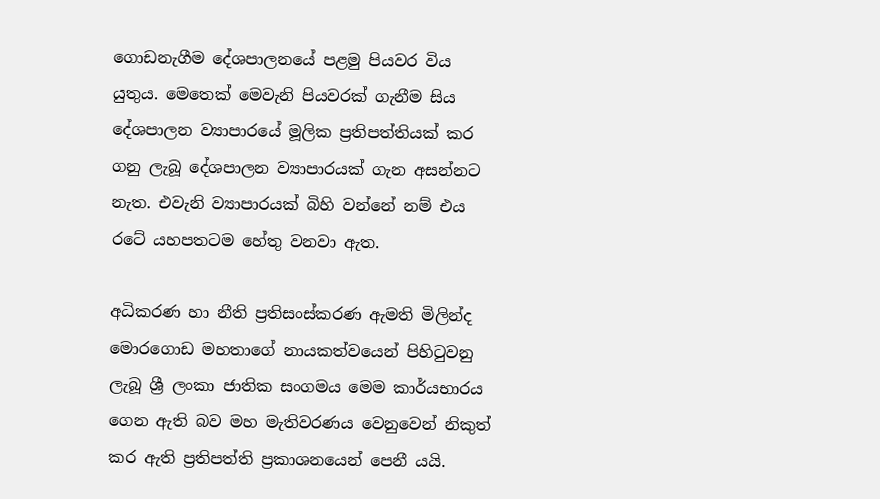ගොඩනැගීම දේශපාලනයේ පළමු පියවර විය යුතුය. මෙතෙක් මෙවැනි පියවරක් ගැනීම සිය දේශපාලන ව්‍යාපාරයේ මූලික ප්‍රතිපත්තියක් කර ගනු ලැබූ දේශපාලන ව්‍යාපාරයක් ගැන අසන්නට නැත. එවැනි ව්‍යාපාරයක් බිහි වන්නේ නම් එය රටේ යහපතටම හේතු වනවා ඇත.

අධිකරණ හා නීති ප්‍රතිසංස්කරණ ඇමති මිලින්ද මොරගොඩ මහතාගේ නායකත්වයෙන් පිහිටුවනු ලැබූ ශ්‍රී ලංකා ජාතික සංගමය මෙම කාර්යභාරය ගෙන ඇති බව මහ මැතිවරණය වෙනුවෙන් නිකුත් කර ඇති ප්‍රතිපත්ති ප්‍රකාශනයෙන් පෙනී යයි.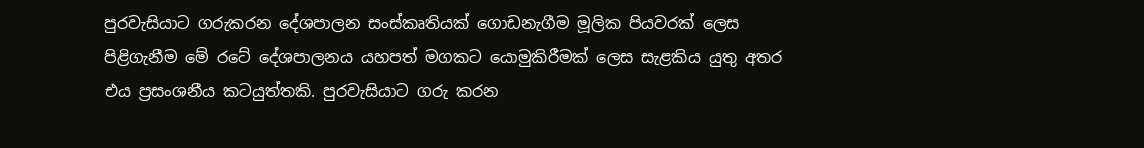පුරවැසියාට ගරුකරන දේශපාලන සංස්කෘතියක් ගොඩනැගීම මූලික පියවරක් ලෙස පිළිගැනීම මේ රටේ දේශපාලනය යහපත් මගකට යොමුකිරීමක් ලෙස සැළකිය යුතු අතර එය ප්‍රසංශනීය කටයුත්තකි. පුරවැසියාට ගරු කරන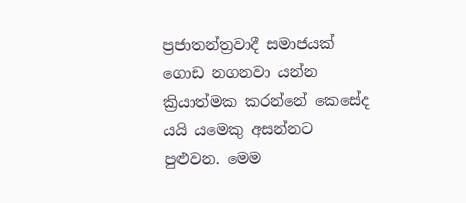ප්‍රජාතන්ත්‍රවාදී සමාජයක් ගොඩ නගනවා යන්න ක්‍රියාත්මක කරන්නේ කෙසේද යයි යමෙකු අසන්නට පුළුවන. මෙම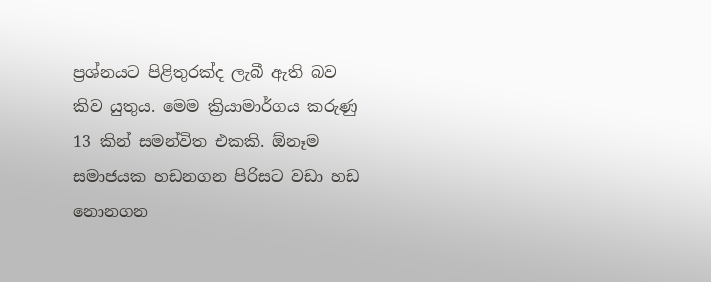ප්‍රශ්නයට පිළිතුරක්ද ලැබී ඇති බව කිව යුතුය. මෙම ක්‍රියාමාර්ගය කරුණු 13 කින් සමන්විත එකකි. ඕනෑම සමාජයක හඩනගන පිරිසට වඩා හඩ නොනගන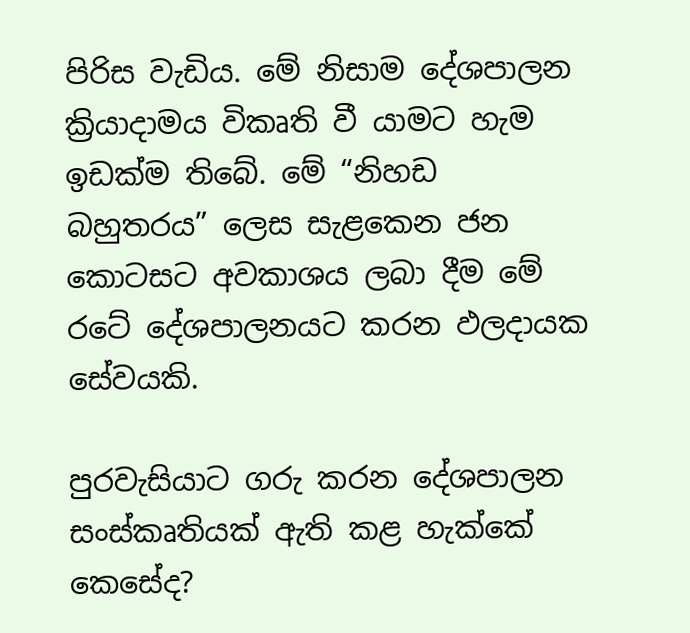පිරිස වැඩිය. මේ නිසාම දේශපාලන ක්‍රියාදාමය විකෘති වී යාමට හැම ඉඩක්ම තිබේ. මේ “නිහඩ බහුතරය” ලෙස සැළකෙන ජන කොටසට අවකාශය ලබා දීම මේ රටේ දේශපාලනයට කරන ඵලදායක සේවයකි.

පුරවැසියාට ගරු කරන දේශපාලන සංස්කෘතියක් ඇති කළ හැක්කේ කෙසේද?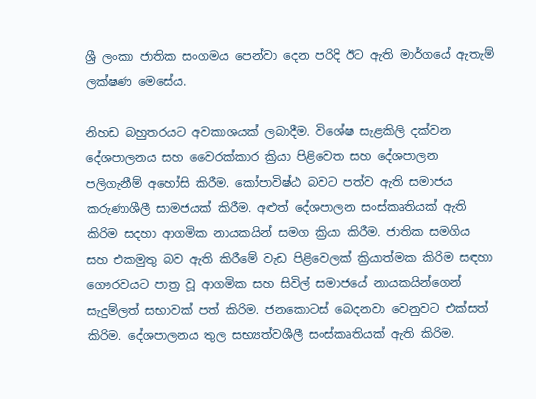ශ්‍රී ලංකා ජාතික සංගමය පෙන්වා දෙන පරිදි ඊට ඇති මාර්ගයේ ඇතැම් ලක්ෂණ මෙසේය.

නිහඩ බහුතරයට අවකාශයක් ලබාදීම. විශේෂ සැළකිලි දක්වන දේශපාලනය සහ වෛරක්කාර ක්‍රියා පිළිවෙත සහ දේශපාලන පලිගැනීම් අහෝසි කිරීම. කෝපාවිෂ්ඨ බවට පත්ව ඇති සමාජය කරුණාශීලී සාමජයක් කිරීම. අළුත් දේශපාලන සංස්කෘතියක් ඇති කිරිම සදහා ආගමික නායකයින් සමග ක්‍රියා කිරීම. ජාතික සමගිය සහ එකමුතු බව ඇති කිරීමේ වැඩ පිළිවෙලක් ක්‍රියාත්මක කිරිම සඳහා ගෞරවයට පාත්‍ර වූ ආගමික සහ සිවිල් සමාජයේ නායකයින්ගෙන් සැදුම්ලත් සභාවක් පත් කිරිම. ජනකොටස් බෙදනවා වෙනුවට එක්සත් කිරිම. දේශපාලනය තුල සභ්‍යත්වශීලී සංස්කෘතියක් ඇති කිරිම.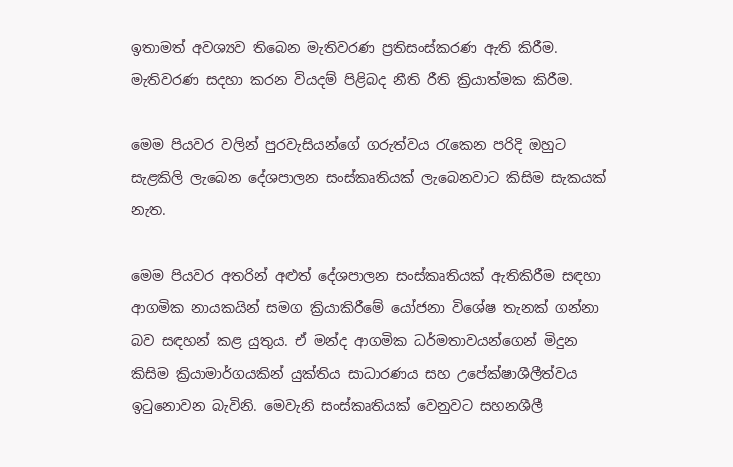ඉතාමත් අවශ්‍යව තිබෙන මැතිවරණ ප්‍රතිසංස්කරණ ඇති කිරීම. මැතිවරණ සදහා කරන වියදම් පිළිබද නීති රීති ක්‍රියාත්මක කිරීම.

මෙම පියවර වලින් පුරවැසියන්ගේ ගරුත්වය රැකෙන පරිදි ඔහුට සැළකිලි ලැබෙන දේශපාලන සංස්කෘතියක් ලැබෙනවාට කිසිම සැකයක් නැත.

මෙම පියවර අතරින් අළුත් දේශපාලන සංස්කෘතියක් ඇතිකිරීම සඳහා ආගමික නායකයින් සමග ක්‍රියාකිරීමේ යෝජනා විශේෂ තැනක් ගන්නා බව සඳහන් කළ යුතුය. ඒ මන්ද ආගමික ධර්මතාවයන්ගෙන් මිදුන කිසිම ක්‍රියාමාර්ගයකින් යුක්තිය සාධාරණය සහ උපේක්ෂාශීලීත්වය ඉටුනොවන බැවිනි. මෙවැනි සංස්කෘතියක් වෙනුවට සහනශීලී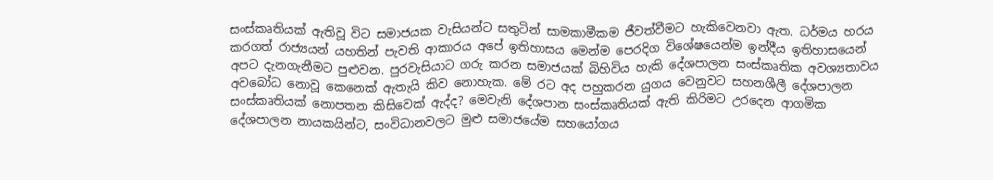සංස්කෘතියක් ඇතිවූ විට සමාජයක වැසියන්ට සතුටින් සාමකාමීකම ජීවත්වීමට හැකිවෙනවා ඇත. ධර්මය හරය කරගත් රාජ්‍යයන් යහතින් පැවති ආකාරය අපේ ඉතිහාසය මෙන්ම පෙරදිග විශේෂයෙන්ම ඉන්දීය ඉතිහාසයෙන් අපට දැනගැනීමට පුළුවන. පුරවැසියාට ගරු කරන සමාජයක් බිහිවිය හැකි දේශපාලන සංස්කෘතික අවශ්‍යතාවය අවබෝධ නොවූ කෙනෙක් ඇතැයි කිව නොහැක. මේ රට අද පහුකරන යුගය වෙනුවට සහනශීලී දේශපාලන සංස්කෘතියක් නොපතන කිසිවෙක් ඇද්ද? මෙවැනි දේශපාන සංස්කෘතියක් ඇති කිරිමට උරදෙන ආගමික දේශපාලන නායකයින්ට, සංවිධානවලට මුළු සමාජයේම සහයෝගය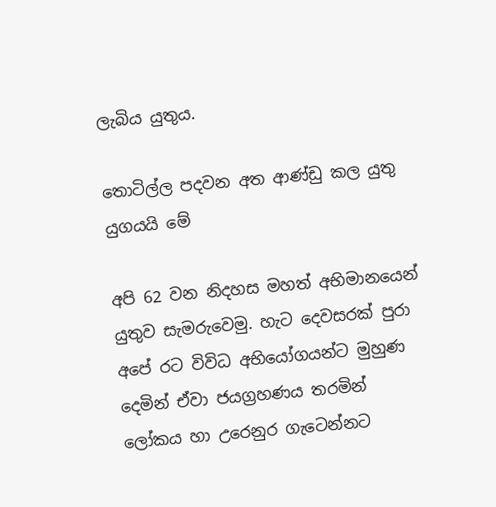ලැබිය යුතුය.

තොටිල්ල පදවන අත ආණ්ඩු කල යුතු යුගයයි මේ

අපි 62 වන නිදහස මහත් අභිමානයෙන් යුතුව සැමරුවෙමු. හැට දෙවසරක් පුරා අපේ රට විවිධ අභියෝගයන්ට මුහුණ දෙමින් ඒවා ජයග්‍රහණය තරමින් ලෝකය හා උරෙනුර ගැටෙන්නට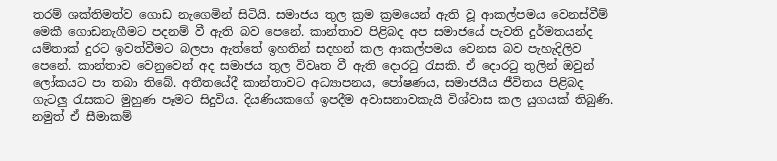තරම් ශක්තිමත්ව ගොඩ නැගෙමින් සිටියි. සමාජය තුල ක්‍රම ක්‍රමයෙන් ඇති වූ ආකල්පමය වෙනස්වීම් මෙකී ගොඩනැගීමට පදනම් වී ඇති බව පෙනේ. කාන්තාව පිළිබද අප සමාජයේ පැවති දුර්මතයන්ද යම්තාක් දුරට ඉවත්වීමට බලපා ඇත්තේ ඉහතින් සදහන් කල ආකල්පමය වෙනස බව පැහැදිලිව පෙනේ. කාන්තාව වෙනුවෙන් අද සමාජය තුල විවෘත වී ඇති දොරටු රැසකි. ඒ දොරටු තුලින් ඔවුන් ලෝකයට පා තබා තිබේ. අතීතයේදී කාන්තාවට අධ්‍යාපනය, පෝෂණය, සමාජයීය ජීවිතය පිළිබද ගැටලු රැසකට මුහුණ පෑමට සිදුවිය. දියණියකගේ ඉපදීම අවාසනාවකැයි විශ්වාස කල යුගයක් තිබුණි. නමුත් ඒ සීමාකම්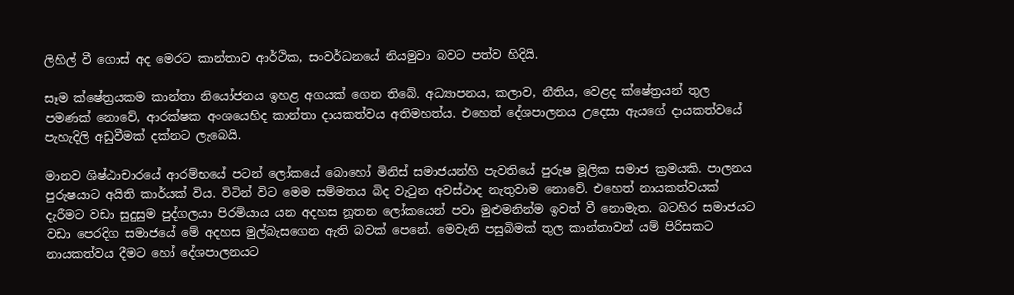ලිහිල් වී ගොස් අද මෙරට කාන්තාව ආර්ථික, සංවර්ධනයේ නියමුවා බවට පත්ව හිදියි.

සෑම ක්ෂේත්‍රයකම කාන්තා නියෝජනය ඉහළ අගයක් ගෙන තිබේ. අධ්‍යාපනය, කලාව, නීතිය, වෙළද ක්ෂේත්‍රයන් තුල පමණක් නොවේ, ආරක්ෂක අංශයෙහිද කාන්තා දායකත්වය අතිමහත්ය. එහෙත් දේශපාලනය උදෙසා ඇයගේ දායකත්වයේ පැහැදිලි අඩුවීමක් දක්නට ලැබෙයි.

මානව ශිෂ්ඨාචාරයේ ආරම්භයේ පටන් ලෝකයේ බොහෝ මිනිස් සමාජයන්හි පැවතියේ පුරුෂ මූලික සමාජ ක්‍රමයකි. පාලනය පුරුෂයාට අයිති කාර්යක් විය. විටින් විට මෙම සම්මතය බිද වැටුන අවස්ථාද නැතුවාම නොවේ. එහෙත් නායකත්වයක් දැරීමට වඩා සුදුසුම පුද්ගලයා පිරමියාය යන අදහස නූතන ලෝකයෙන් පවා මුළුමනින්ම ඉවත් වී නොමැත. බටහිර සමාජයට වඩා පෙරදිග සමා‍ජයේ මේ අදහස මුල්බැසගෙන ඇති බවක් පෙනේ. මෙවැනි පසුබිමක් තුල කාන්තාවන් යම් පිරිසකට නායකත්වය දීමට හෝ දේශපාලනයට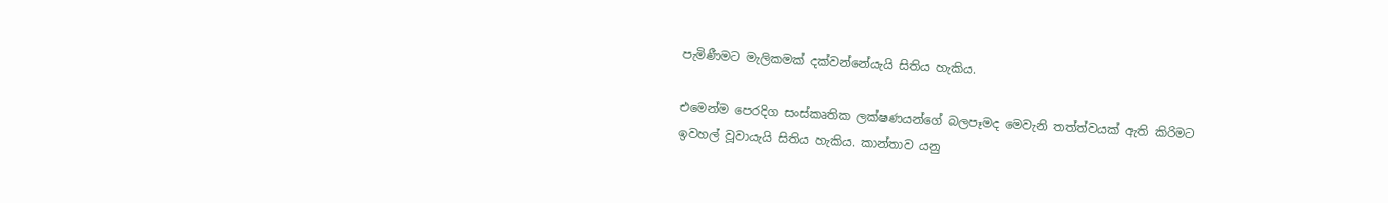පැමිණීමට මැලිකමක් දක්වන්නේයැයි සිතිය හැකිය.

එමෙන්ම පෙරදිග සංස්කෘතික ලක්ෂණයන්ගේ බලපෑමද මෙවැනි තත්ත්වයක් ඇති කිරිමට ඉවහල් වූවායැයි සිතිය හැකිය. කාන්තාව යනු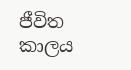ජීවිත කාලය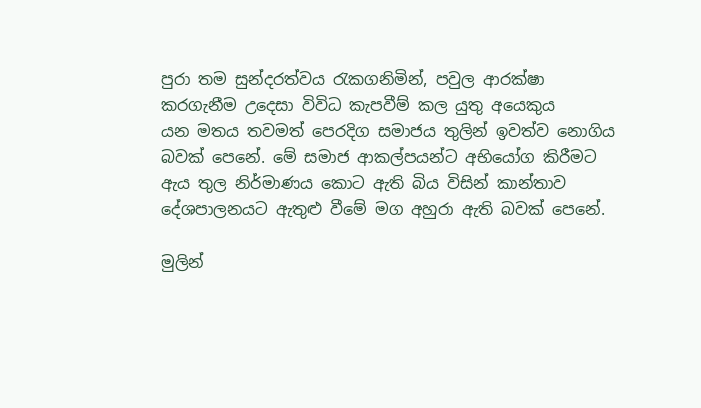පුරා තම සුන්දරත්වය රැකගනිමින්, පවුල ආරක්ෂා කරගැනීම උදෙසා විවිධ කැපවීම් කල යුතු අයෙකුය යන ‍මතය තවමත් පෙරදිග සමාජය තුලින් ඉවත්ව නොගිය බවක් පෙනේ. මේ සමාජ ආකල්පයන්ට අභියෝග කිරීමට ඇය තුල නිර්මාණය කොට ඇති බිය විසින් කාන්තාව දේශපාලනයට ඇතුළු වීමේ මග අහුරා ඇති බවක් පෙනේ.

මුලින්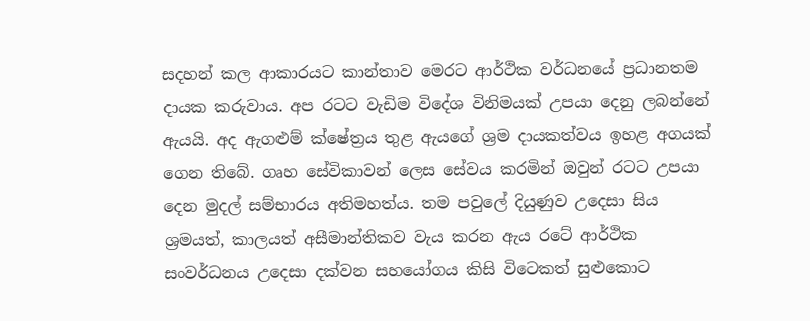සදහන් කල ආකාරයට කාන්තාව මෙරට ආර්ථික වර්ධනයේ ප්‍රධානතම දායක කරුවාය. අප රටට වැඩිම විදේශ විනිමයක් උපයා දෙනු ලබන්නේ ඇයයි. අද ඇගළුම් ක්ෂේත්‍රය තුළ ඇයගේ ශ්‍රම දායකත්වය ඉහළ අගයක් ගෙන තිබේ. ගෘහ සේවිකාවන් ලෙස සේවය කරමින් ඔවුන් රටට උපයා දෙන මුදල් සම්භාරය අතිමහත්ය. තම පවුලේ දියුණුව උදෙසා සිය ශ්‍රමයත්, කාලයත් අසීමාන්තිකව වැය කරන ඇය රටේ ආර්ථික සංවර්ධනය උදෙසා දක්වන සහයෝගය කිසි විටෙකත් සුළුකොට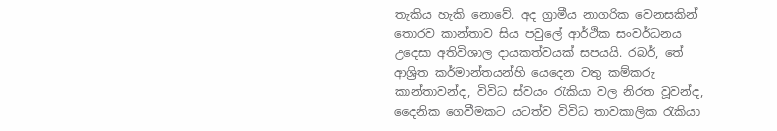තැකිය හැකි නොවේ. අද ග්‍රාමීය නාගරික වෙනසකින් තොරව කාන්තාව සිය පවුලේ ආර්ථික සංවර්ධනය උදෙසා අතිවිශාල දායකත්වයක් සපයයි. රබර්, තේ ආශ්‍රිත කර්මාන්තයන්හි යෙදෙන වතු කම්කරු කාන්තාවන්ද, විවිධ ස්වයං රැකියා වල නිරත වූවන්ද, දෛනික ගෙවීමකට යටත්ව විවිධ තාවකාලික රැකියා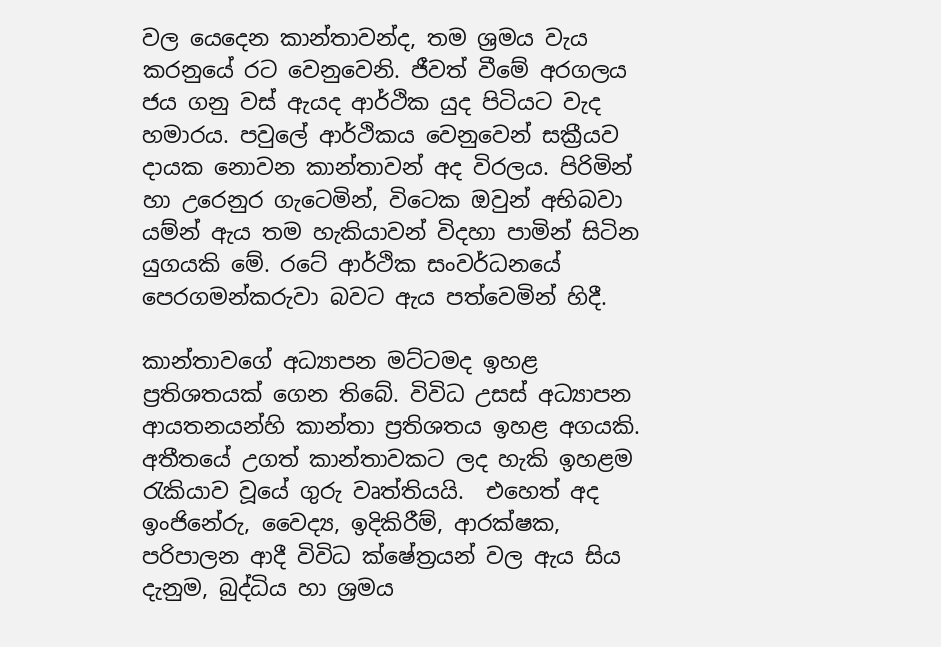වල යෙදෙන කාන්තාවන්ද, තම ශ්‍රමය වැය කරනුයේ රට වෙනුවෙනි. ජීවත් වීමේ අරගලය ජය ගනු වස් ඇයද ආර්ථික යුද පිටියට වැද හමාරය. පවුලේ ආර්ථිකය වෙනුවෙන් සක්‍රීයව දායක නොවන කාන්තාවන් අද විරලය. පිරිමින් හා උරෙනුර ගැටෙමින්, විටෙක ඔවුන් අභිබවා යම්න් ඇය තම හැකියාවන් විදහා පාමින් සිටින යුගයකි මේ. රටේ ආර්ථික සංවර්ධනයේ පෙරගමන්කරුවා බවට ඇය පත්වෙමින් හිදී.

කාන්තාවගේ අධ්‍යාපන මට්ටමද ඉහළ ප්‍රතිශතයක් ගෙන තිබේ. විවිධ උසස් අධ්‍යාපන ආයතනයන්හි කාන්තා ප්‍රතිශතය ඉහළ අගයකි. අතීතයේ උගත් කාන්තාවකට ලද හැකි ඉහළම රැකියාව වූයේ ගුරු වෘත්තියයි.  එහෙත් අද ඉංජිනේරු, වෛද්‍ය, ඉදිකිරීම්, ආරක්ෂක, පරිපාලන ආදී විවිධ ක්ෂේත්‍රයන් වල ඇය සිය දැනුම, බුද්ධිය හා ශ්‍රමය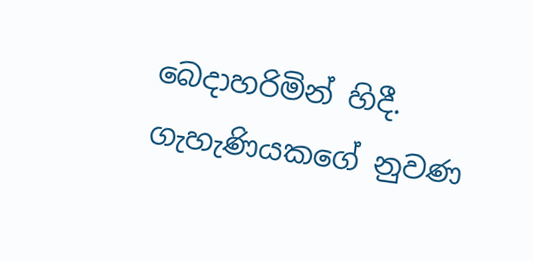බෙදාහරිමින් හිදී.  ගැහැණියකගේ නුවණ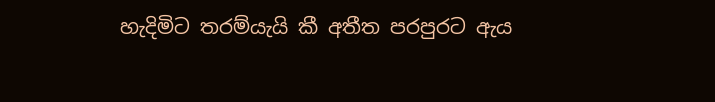හැදිමිට තරම්යැයි කී අතීත පරපුරට ඇය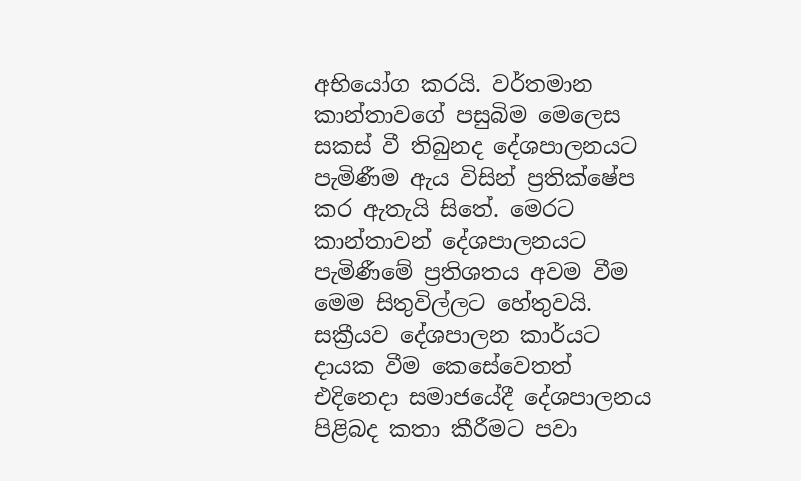අභියෝග කරයි. වර්තමාන කාන්තාවගේ පසුබිම මෙලෙස සකස් වී තිබුනද දේශපාලනයට පැමිණීම ඇය විසින් ප්‍රතික්ෂේප කර ඇතැයි සිතේ. මෙරට කාන්තාවන් දේශපාලනයට පැමිණීමේ ප්‍රතිශතය අවම වීම මෙම සිතුවිල්ලට හේතුවයි. සක්‍රීයව දේශපාලන කාර්යට දායක වීම කෙසේවෙතත් එදිනෙදා සමාජයේදී දේශපාලනය පිළිබද කතා කීරීමට පවා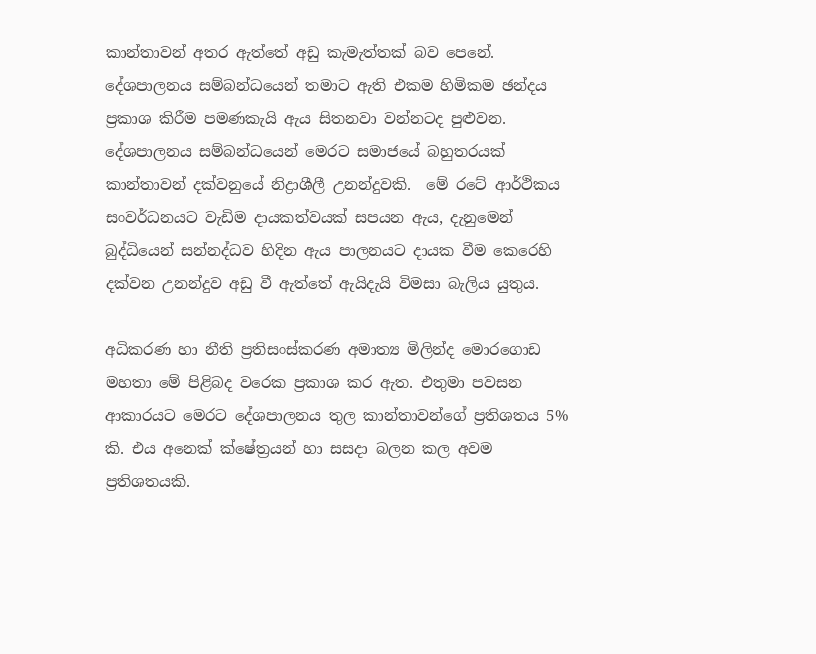කාන්තාවන් අතර ඇත්තේ අඩු කැමැත්තක් බව පෙනේ. දේශපාලනය සම්බන්ධයෙන් තමාට ඇති එකම හිමිකම ඡන්දය ප්‍රකාශ කිරීම පමණකැයි ඇය සිතනවා වන්නටද පුළුවන. දේශපාලනය සම්බන්ධයෙන් මෙරට සමාජයේ බහුතරයක් කාන්තාවන් දක්වනුයේ නිද්‍රාශීලී උනන්දුවකි.  මේ රටේ ආර්ථිකය සංවර්ධනයට වැඩිම දායකත්වයක් සපයන ඇය, දැනුමෙන් බුද්ධියෙන් සන්නද්ධව හිදින ඇය පාලනයට දායක වීම කෙරෙහි දක්වන උනන්දුව අඩු වී ඇත්තේ ඇයිදැයි විමසා බැලිය යුතුය.

අධිකරණ හා නීති ප්‍රතිසංස්කරණ අමාත්‍ය මිලින්ද මොරගොඩ මහතා මේ පිළිබද වරෙක ප්‍රකාශ කර ඇත. එතුමා පවසන ආකාරයට මෙරට දේශපාලනය තුල කාන්තාවන්ගේ ප්‍රතිශතය 5% කි. එය අනෙක් ක්ෂේත්‍රයන් හා සසදා බලන කල අවම ප්‍රතිශතයකි.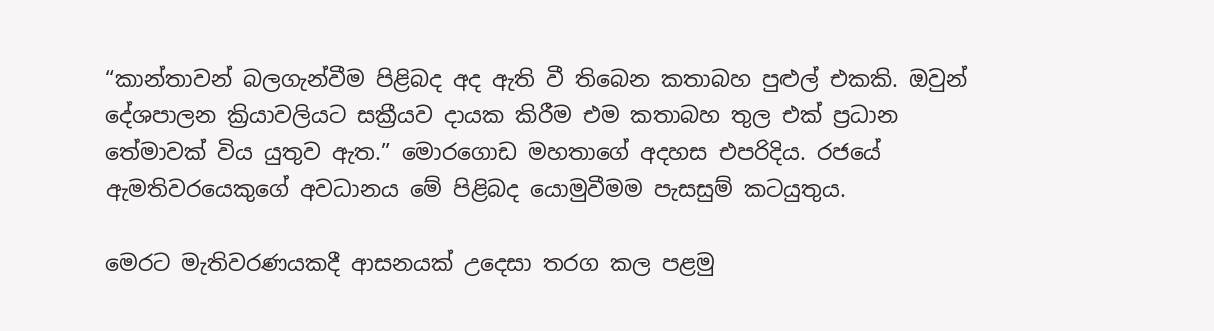“කාන්තාවන් බලගැන්වීම පිළිබද අද ඇති වී තිබෙන කතාබහ පුළුල් එකකි. ඔවුන් දේශපාලන ක්‍රියාවලියට සක්‍රීයව දායක කිරීම එම කතාබහ තුල එක් ප්‍රධාන තේමාවක් විය යුතුව ඇත.” මොරගොඩ මහතාගේ අදහස එපරිදිය. රජයේ ඇමතිවරයෙකුගේ අවධානය මේ පිළිබද යොමුවීමම පැසසුම් කටයුතුය.

මෙරට මැතිවරණයකදී ආසන‍යක් උදෙසා තරග කල පළමු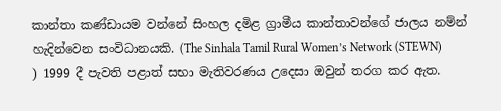කාන්තා කණ්ඩායම වන්නේ සිංහල දමිළ ග්‍රාමීය කාන්තාවන්ගේ ජාලය නම්න් හැදින්වෙන සංවිධානයකි. (The Sinhala Tamil Rural Women’s Network (STEWN) ) 1999 දී පැවති පළාත් සභා මැතිවරණය උදෙසා ඔවුන් තරග කර ඇත.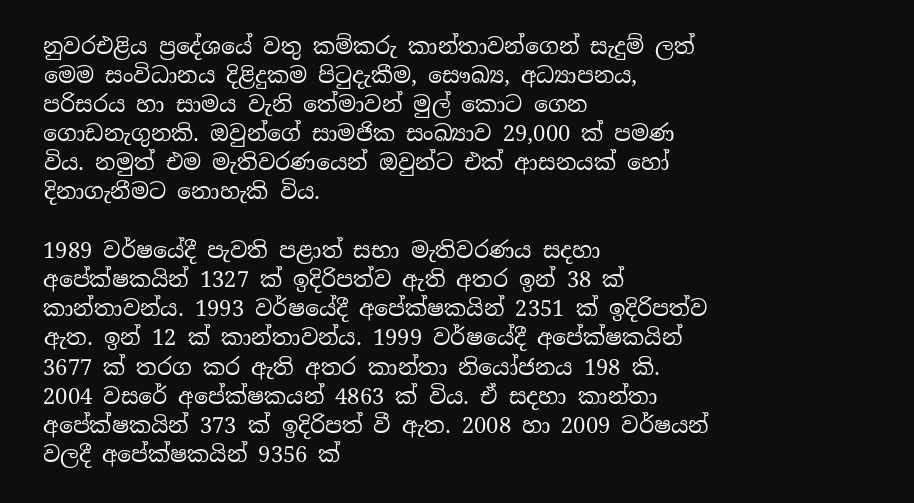නුවරඑළිය ප්‍රදේශයේ වතු කම්කරු කාන්තාවන්ගෙන් සැදුම් ලත් මෙම සංවිධානය දිළිදුකම පිටුදැකීම, සෞඛ්‍ය, අධ්‍යාපනය, පරිසරය හා සාමය වැනි තේමාවන් මුල් කොට ගෙන ගොඩනැගුනකි. ඔවුන්ගේ සාමජික සංඛ්‍යාව 29,000 ක් පමණ විය. නමුත් එම මැතිවරණයෙන් ඔවුන්ට එක් ආසනයක් හෝ දිනාගැනීමට නොහැකි විය.

1989 වර්ෂයේදී පැවති පළාත් සභා මැතිවරණය සදහා අපේක්ෂකයින් 1327 ක් ඉදිරිපත්ව ඇති අතර ඉන් 38 ක් කාන්තාවන්ය. 1993 වර්ෂයේදී අපේක්ෂකයින් 2351 ක් ඉදිරිපත්ව ඇත. ඉන් 12 ක් කාන්තාවන්ය. 1999 වර්ෂයේදී අපේක්ෂකයින් 3677 ක් තරග කර ඇති අතර කාන්තා නියෝජනය 198 කි. 2004 වසරේ අපේක්ෂකයන් 4863 ක් විය. ඒ සදහා කාන්තා අපේක්ෂකයින් 373 ක් ඉදිරිපත් වී ඇත. 2008 හා 2009 වර්ෂයන් වලදී අපේක්ෂකයින් 9356 ක්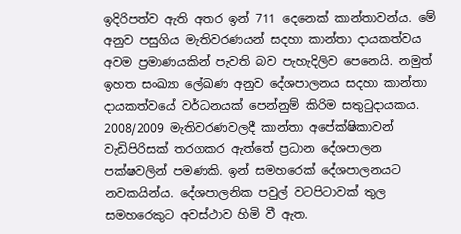ඉදිරිපත්ව ඇති අතර ඉන් 711 දෙනෙක් කාන්තාවන්ය. මේ අනුව පසුගිය මැතිවරණයන් සදහා කාන්තා දායකත්වය අවම ප්‍රමාණයකින් පැවති බව පැහැදිලිව පෙනෙයි. නමුත් ඉහත සංඛ්‍යා ලේඛණ අනුව දේශපාලනය සදහා කාන්තා දායකත්වයේ වර්ධනයක් පෙන්නුම් කිරිම සතුටුදායකය. 2008/2009 මැතිවරණවලදී කාන්තා අපේක්ෂිකාවන් වැඩිපිරිසක් තරගකර ඇත්තේ ප්‍රධාන දේශපාලන පක්ෂවලින් පමණකි. ඉන් සමහරෙක් දේශපාලනයට නවකයින්ය. දේශපාලනික පවුල් වටපිටාවක් තුල සමහරෙකුට අවස්ථාව හිමි වී ඇත.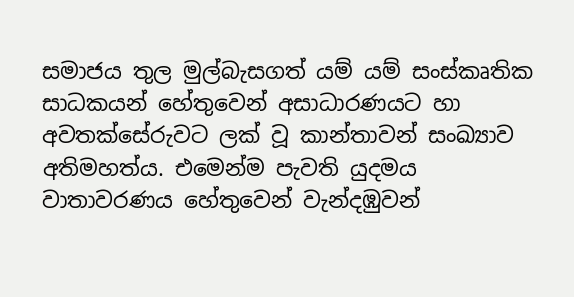සමාජය තුල මුල්බැසගත් යම් යම් සංස්කෘතික සාධකයන් හේතුවෙන් අසාධාරණයට හා අවතක්සේරුවට ලක් වූ කාන්තාවන් සංඛ්‍යාව අතිමහත්ය. එමෙන්ම පැවති යුදමය වාතාවරණය හේතුවෙන් වැන්දඹුවන්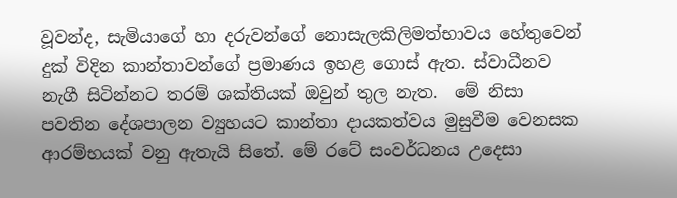වූවන්ද, සැමියාගේ හා දරුවන්ගේ නොසැලකිලිමත්භාවය හේතුවෙන් දුක් විදින කාන්තාවන්ගේ ප්‍රමාණය ඉහළ ගොස් ඇත. ස්වාධීනව නැගී සිටින්නට තරම් ශක්තියක් ඔවුන් තුල නැත.  මේ නිසා පවතින දේශපාලන ව්‍යුහයට කාන්තා දායකත්වය මුසුවීම වෙනසක ආරම්භයක් වනු ඇතැයි සිතේ. මේ රටේ සංවර්ධනය උදෙසා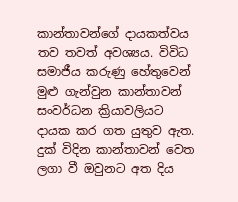කාන්තාවන්ගේ දායකත්වය තව තවත් අවශ්‍යය. විවිධ සමාජීය කරුණු හේතුවෙන් මුළු ගැන්වුන කාන්තාවන් සංවර්ධන ක්‍රියාවලියට දායක කර ගත යුතුව ඇත. දුක් විදින කාන්තාවන් වෙත ලගා වී ඔවුනට අත දිය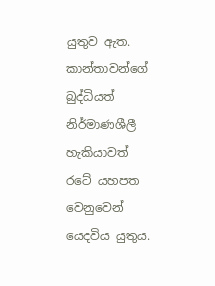යුතුව ඇත.  කාන්තාවන්ගේ බුද්ධියත් නිර්මාණශීලී හැකියාවත් රටේ යහපත වෙනුවෙන් යෙදවිය යුතුය.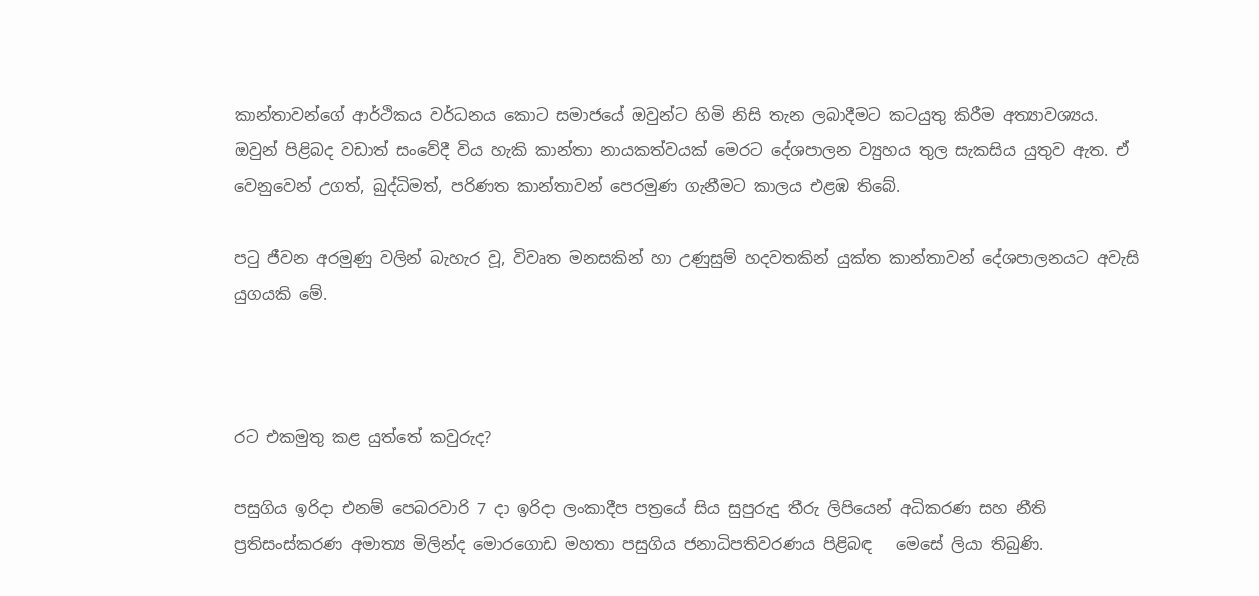කාන්තාවන්ගේ ආර්ථිකය වර්ධනය කොට සමාජයේ ඔවුන්ට හිමි නිසි තැන ලබාදීමට කටයුතු කිරීම අත්‍යාවශ්‍යය. ඔවුන් පිළිබද වඩාත් සංවේදී විය හැකි කාන්තා නායකත්වයක් මෙරට දේශපාලන ව්‍යුහය තුල සැකසිය යුතුව ඇත. ඒ වෙනුවෙන් උගත්, බුද්ධිමත්, පරිණත කාන්තාවන් පෙරමුණ ගැනීමට කාලය එළඹ තිබේ.

පටු ජීවන අරමුණු වලින් බැහැර වූ, විවෘත මනසකින් හා උණුසුම් හදවතකින් යුක්ත කාන්තාවන් දේශපාලනයට අවැසි යුගයකි මේ.



රට එකමුතු කළ යුත්තේ කවුරුද?

පසුගිය ඉරිදා එනම් පෙබරවාරි 7 දා ඉරිදා ලංකාදීප පත්‍රයේ සිය සුපුරුදු තීරු ලිපියෙන් අධිකරණ සහ නීති ප්‍රතිසංස්කරණ අමාත්‍ය මිලින්ද මොරගොඩ මහතා පසුගිය ජනාධිපතිවරණය පිළිබඳ   මෙසේ ලියා තිබුණි.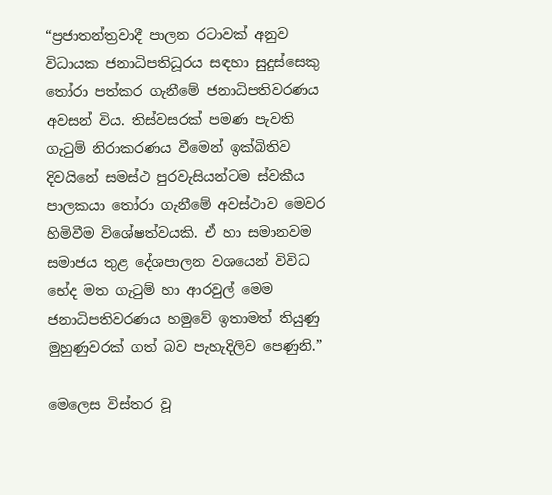“ප්‍රජාතන්ත්‍රවාදී පාලන රටාවක් අනුව විධායක ජනාධිපතිධූරය සඳහා සුදුස්සෙකු තෝරා පත්කර ගැනීමේ ජනාධිපතිවරණය අවසන් විය. තිස්වසරක් පමණ පැවති ගැටුම් නිරාකරණය වීමෙන් ඉක්බිතිව දිවයිනේ සමස්ථ පුරවැසියන්ටම ස්වකීය පාලකයා තෝරා ගැනීමේ අවස්ථාව මෙවර හිමිවීම විශේෂත්වයකි. ඒ හා සමානවම සමාජය තුළ දේශපාලන වශයෙන් විවිධ භේද මත ගැටුම් හා ආරවුල් මෙම ජනාධිපතිවරණය හමුවේ ඉතාමත් තියුණු මුහුණුවරක් ගත් බව පැහැදිලිව පෙණුනි.”

මෙලෙස විස්තර වූ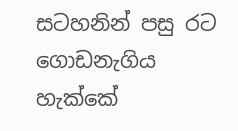සටහනින් පසු රට ගොඩනැගිය හැක්කේ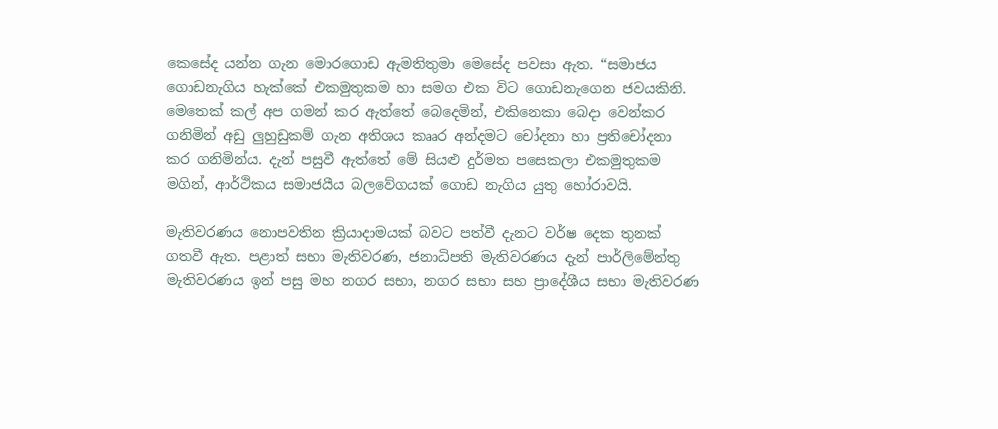කෙසේද යන්න ගැන මොරගොඩ ඇමතිතුමා මෙසේද පවසා ඇත. “සමාජය ගොඩනැගිය හැක්කේ එකමුතුකම හා සමග එක විට ගොඩනැගෙන ජවයකිනි. මෙතෙක් කල් අප ගමන් කර ඇත්තේ බෙදෙමින්, එකිනෙකා බෙදා වෙන්කර ගනිමින් අඩු ලුහුඩුකම් ගැන අතිශය කෲර අන්දමට චෝදනා හා ප්‍රතිචෝදනා කර ගනිමින්ය. දැන් පසුවී ඇත්තේ මේ සියළු දුර්මත පසෙකලා එකමුතුකම මගින්, ආර්ථිකය සමාජයීය බලවේගයක් ගොඩ නැගිය යුතු හෝරාවයි.

මැතිවරණය නොපවතින ක්‍රියාදාමයක් බවට පත්වී දැනට වර්ෂ දෙක තුනක් ගතවී ඇත. පළාත් සභා මැතිවරණ, ජනාධිපති මැතිවරණය දැන් පාර්ලිමේන්තු මැතිවරණය ඉන් පසු මහ නගර සභා, නගර සභා සහ ප්‍රාදේශීය සභා මැතිවරණ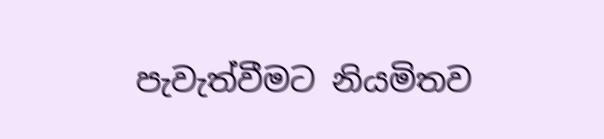පැවැත්වීමට නියමිතව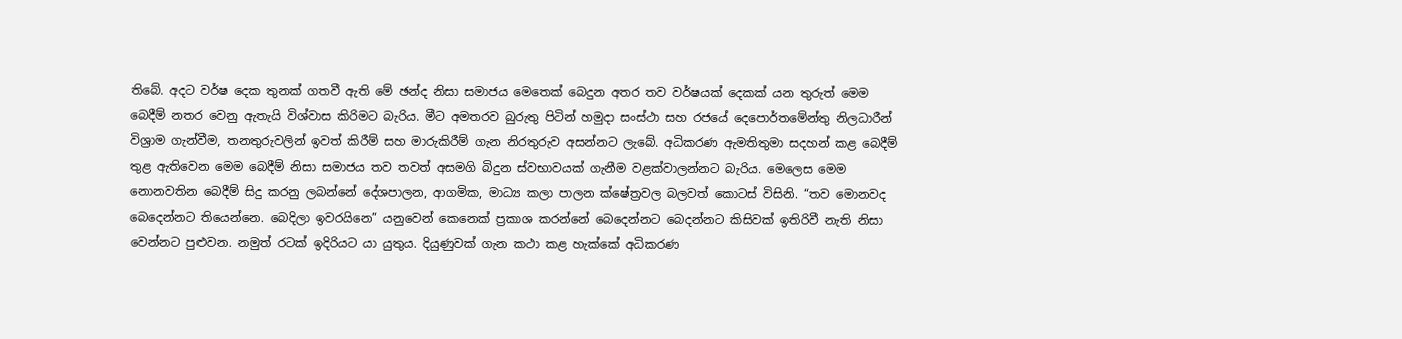තිබේ. අදට වර්ෂ දෙක තුනක් ගතවී ඇති මේ ඡන්ද නිසා සමාජය මෙතෙක් බෙදුන අතර තව වර්ෂයක් දෙකක් යන තුරුත් මෙම බෙදීම් නතර වෙනු ඇතැයි විශ්වාස කිරිමට බැරිය. මීට අමතරව බුරුතු පිටින් හමුදා සංස්ථා සහ රජයේ දෙපොර්තමේන්තු නිලධාරීන් විශ්‍රාම ගැන්වීම, තනතුරුවලින් ඉවත් කිරීම් සහ මාරුකිරීම් ගැන නිරතුරුව අසන්නට ලැබේ. අධිකරණ ඇමතිතුමා සදහන් කළ බෙදීම් තුළ ඇතිවෙන මෙම බෙදීම් නිසා සමාජය තව තවත් අසමගි බිදුන ස්වභාවයක් ගැනීම වළක්වාලන්නට බැරිය. මෙලෙස මෙම නොනවතින බෙදීම් සිදු කරනු ලබන්නේ දේශපාලන, ආගමික, මාධ්‍ය කලා පාලන ක්ෂේත්‍රවල බලවත් කොටස් විසිනි. “තව මොනවද බෙදෙන්නට තියෙන්නෙ. බෙදිලා ඉවරයිනෙ” යනුවෙන් කෙනෙක් ප්‍රකාශ කරන්නේ බෙදෙන්නට බෙදන්නට කිසිවක් ඉතිරිවී නැති නිසා වෙන්නට පුළුවන. නමුත් රටක් ඉදිරියට යා යුතුය. දියුණුවක් ගැන කථා කළ හැක්කේ අධිකරණ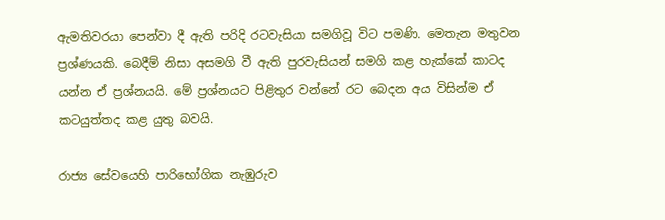ඇමතිවරයා පෙන්වා දී ඇති පරිදි රටවැසියා සමගිවූ විට පමණි. මෙතැන මතුවන ප්‍රශ්ණයකි. බෙදීම් නිසා අසමගි වී ඇති පුරවැසියන් සමගි කළ හැක්කේ කාටද යන්න ඒ ප්‍රශ්නයයි. මේ ප්‍රශ්නයට පිළිතුර වන්නේ රට බෙදන අය විසින්ම ඒ කටයුත්තද කළ යුතු බවයි.

රාජ්‍ය සේවයෙහි පාරිභෝගික නැඹුරුව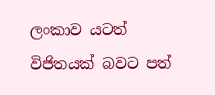ලංකාව යටත් විජිතයක් බවට පත්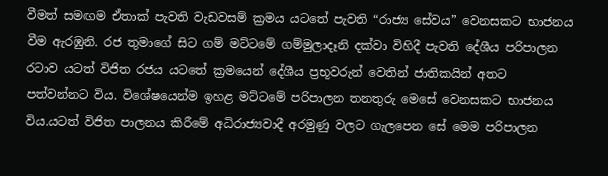වීමත් සමඟම ඒතාක් පැවති වැඩවසම් ක්‍රමය යටතේ පැවති “රාජ්‍ය සේවය” වෙනසකට භාජනය වීම ඇරඹුනි. රජ තුමාගේ සිට ගම් මට්ටමේ ගම්මුලාදෑනි දක්වා විහිදී පැවති දේශීය පරිපාලන රටාව යටත් විජිත රජය යටතේ ක්‍රමයෙන් දේශීය ප්‍රභූවරුන් වෙතින් ජාතිකයින් අතට පත්වන්නට විය. විශේෂයෙන්ම ඉහළ මට්ටමේ පරිපාලන තනතුරු මෙසේ වෙනසකට භාජනය විය.යටත් විජිත පාලනය කිරීමේ අධිරාජ්‍යවාදී අරමුණු වලට ගැලපෙන සේ මෙම පරිපාලන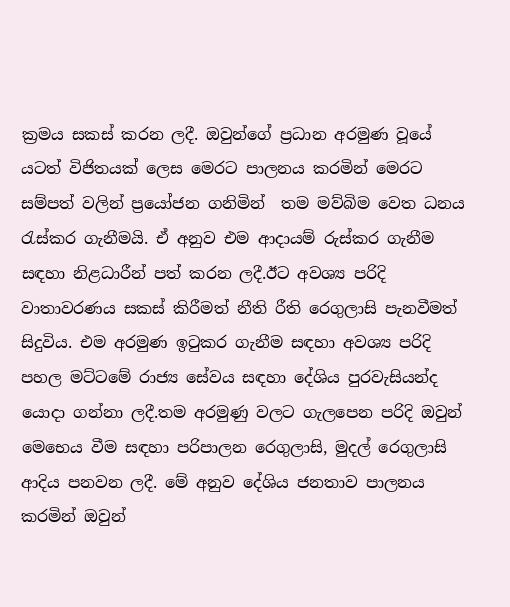ක්‍රමය සකස් කරන ලදී. ඔවුන්ගේ ප්‍රධාන අරමුණ වූයේ යටත් විජිතයක් ලෙස මෙරට පාලනය කරමින් මෙරට සම්පත් වලින් ප්‍රයෝජන ගනිමින්  තම මව්බිම වෙත ධනය රැස්කර ගැනීමයි. ඒ අනුව එම ආදායම් රුස්කර ගැනීම සඳහා නිළධාරීන් පත් කරන ලදී.ඊට අවශ්‍ය පරිදි වාතාවරණය සකස් කිරීමත් නීති රීති රෙගුලාසි පැනවීමත් සිදුවිය. එම අරමුණ ඉටුකර ගැනීම සඳහා අවශ්‍ය පරිදි පහල මට්ටමේ රාජ්‍ය සේවය සඳහා දේශිය පුරවැසියන්ද යොදා ගන්නා ලදී.තම අරමුණු වලට ගැලපෙන පරිදි ඔවුන් මෙභෙය වීම සඳහා පරිපාලන රෙගුලාසි, මුදල් රෙගුලාසි ආදිය පනවන ලදී. මේ අනුව දේශිය ජනතාව පාලනය කරමින් ඔවුන්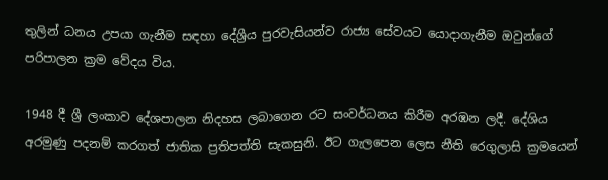තුලින් ධනය උපයා ගැනීම සඳහා දේශ්‍රීය පුරවැසියන්ව රාජ්‍ය සේවයට යොදාගැනීම ඔවුන්ගේ පරිපාලන ක්‍රම වේදය විය.

1948 දී ශ්‍රී ලංකාව දේශපාලන නිදහස ලබාගෙන රට සංවර්ධනය කිරීම අරඹන ලදී. දේශිය අරමුණු පදනම් කරගත් ජාතික ප්‍රතිපත්ති සැකසුනි. ඊට ගැලපෙන ලෙස නීති රෙගුලාසි ක්‍රමයෙන්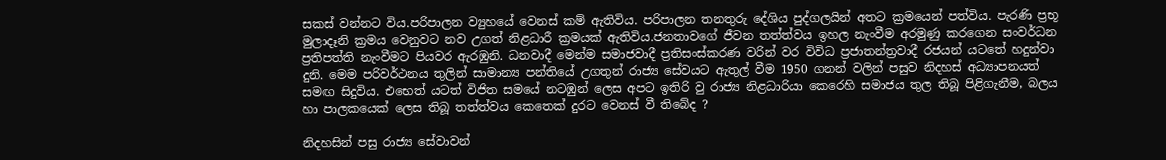සකස් වන්නට විය.පරිපාලන ව්‍යුහයේ වෙනස් කම් ඇතිවිය. පරිපාලන තනතුරු දේශිය පුද්ගලයින් අතට ක්‍රමයෙන් පත්විය. පැරණි ප්‍රභූ මුලාදෑනි ක්‍රමය වෙනුවට නව උගත් නිළධාරී ක්‍රමයක් ඇතිවිය.ජනතාවගේ ජීවන තත්ත්වය ඉහල නැංවීම අරමුණු කරගෙන සංවර්ධන ප්‍රතිපත්ති නැංවීමට පියවර ඇරඹුනි. ධනවාදී මෙන්ම සමාජවාදී ප්‍රතිසංස්කරණ වරින් වර විවිධ ප්‍රජාතන්ත්‍රවාදී රජයන් යටතේ හදුන්වා දුනි. මෙම පරිවර්ථනය තුලින් සාමාන්‍ය පන්තියේ උගතුන් රාජ්‍ය සේවයට ඇතුල් වීම 1950 ගනන් වලින් පසුව නිදහස් අධ්‍යාපනයත් සමඟ සිදුවිය. එභෙත් යටත් විජිත සමයේ නටඹුන් ලෙස අපට ඉතිරි වු රාජ්‍ය නිළධාරියා කෙරෙහි සමාජය තුල තිබූ පිළිගැනීම, බලය හා පාලකයෙක් ලෙස තිබූ තත්ත්වය කෙතෙක් දුරට වෙනස් වී තිබේද ?

නිදහසින් පසු රාජ්‍ය සේවාවන්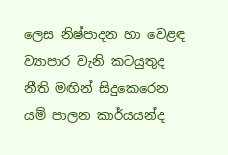ලෙස නිෂ්පාදන හා වෙළඳ ව්‍යාපාර වැනි කටයුතුද නීති මඟින් සිදුකෙරෙන යම් පාලන කාර්යයන්ද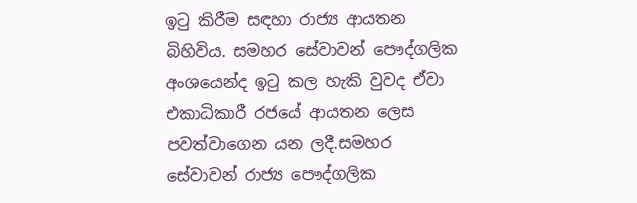ඉටු කිරීම සඳහා රාජ්‍ය ආයතන බිහිවිය. සමහර සේවාවන් පෞද්ගලික අංශයෙන්ද ඉටු කල හැකි වුවද ඒවා එකාධිකාරී රජයේ ආයතන ලෙස පවත්වාගෙන යන ලදී.සමහර සේවාවන් රාජ්‍ය පෞද්ගලික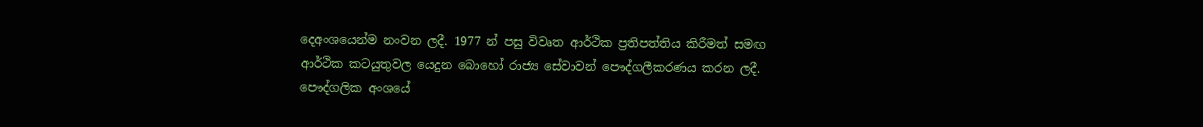දෙඅංශයෙන්ම නංවන ලදී. 1977 න් පසු විවෘත ආර්ථික ප්‍රතිපත්තිය කිරීමත් සමඟ ආර්ථික කටයුතුවල යෙදුන බොහෝ රාජ්‍ය සේවාවන් පෞද්ගලීකරණය කරන ලදී. පෞද්ගලික අංශයේ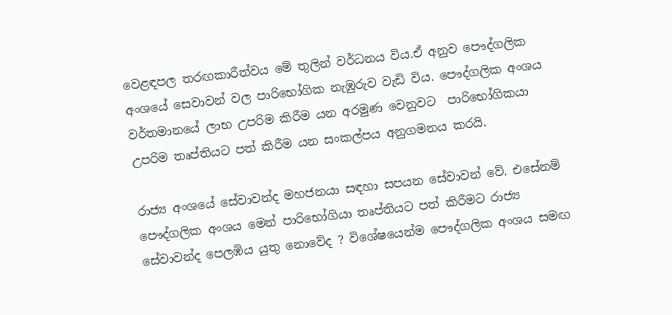වෙළඳපල තරඟකාරීත්වය මේ තුලින් වර්ධනය විය.ඒ අනුව පෞද්ගලික අංශයේ සෙවාවන් වල පාරිභෝගික නැඹුරුව වැඩි විය. පෞද්ගලික අංශය වර්තමානයේ ලාභ උපරිම කිරීම යන අරමුණ වෙනුවට  පාරිභෝගිකයා උපරිම තෘප්තියට පත් කිරීම යන සංකල්පය අනුගමනය කරයි.

රාජ්‍ය අංශයේ සේවාවන්ද මහජනයා සඳහා සපයන සේවාවන් වේ. එසේනම් පෞද්ගලික අංශය මෙන් පාරිභෝගියා තෘප්තියට පත් කිරීමට රාජ්‍ය සේවාවන්ද පෙලඹිය යුතු නොවේද ? විශේෂයෙන්ම පෞද්ගලික අංශය සමඟ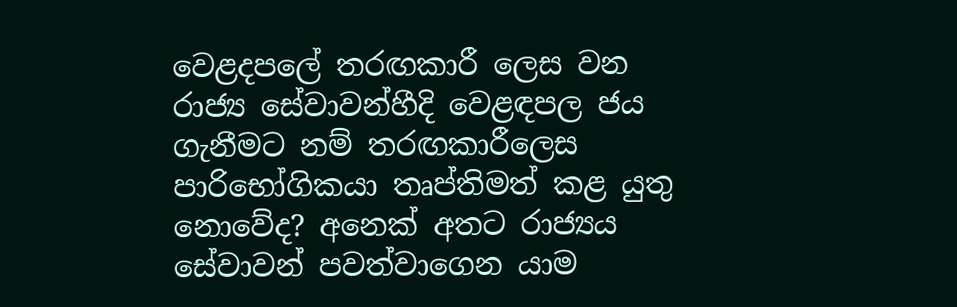වෙළදපලේ තරඟකාරී ලෙස වන රාජ්‍ය සේවාවන්හීදි වෙළඳපල ජය ගැනීමට නම් තරඟකාරීලෙස පාරිභෝගිකයා තෘප්තිමත් කළ යුතු නොවේද? අනෙක් අතට රාජ්‍යය සේවාවන් පවත්වාගෙන යාම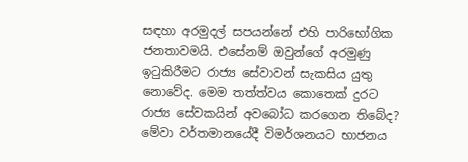සඳහා අරමුදල් සපයන්නේ එහි පාරිභෝගික ජනතාවමයි. එසේනම් ඔවුන්ගේ අරමුණු ඉටුකිරීමට රාජ්‍ය සේවාවන් සැකසිය යුතු නොවේද. මෙම තත්ත්වය කොතෙක් දුරට රාජ්‍ය සේවකයින් අවබෝධ කරගෙන තිබේද? මේවා වර්තමානයේදී විමර්ශනයට භාජනය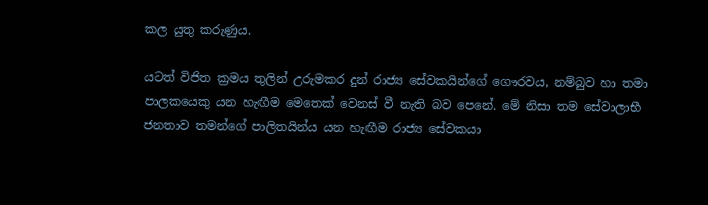කල යුතු කරුණුය.

යටත් විජිත ක්‍රමය තුලින් උරුමකර දුන් රාජ්‍ය සේවකයින්ගේ ගෞරවය, නම්බුව හා තමා පාලකයෙකු යන හැඟීම මෙතෙක් වෙනස් වී නැති බව පෙනේ. මේ නිසා තම සේවාලාභී ජනතාව තමන්ගේ පාලිතයින්ය යන හැඟීම රාජ්‍ය සේවකයා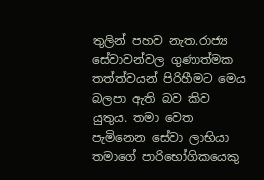තුලින් පහව නැත.රාජ්‍ය සේවාවන්වල ගුණාත්මක තත්ත්වයන් පිරිහීමට මෙය බලපා ඇති බව කිව යුතුය. තමා වෙත පැමිනෙන සේවා ලාභියා තමාගේ පාරිභෝගිකයෙකු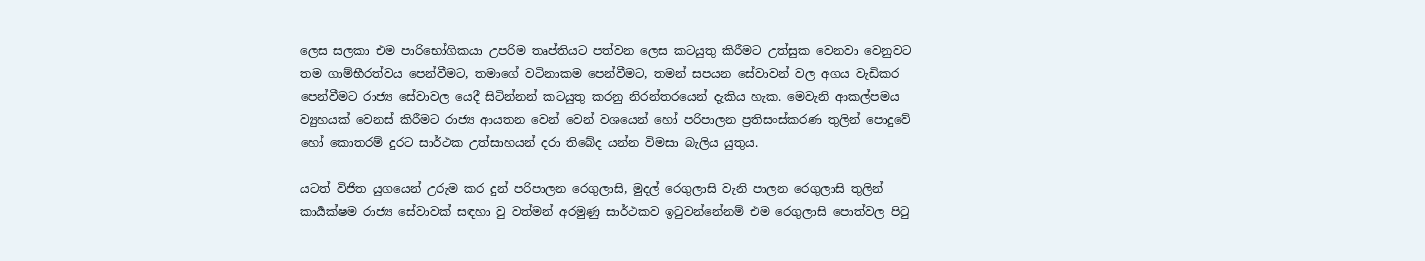ලෙස සලකා එම පාරිභෝගිකයා උපරිම තෘප්තියට පත්වන ලෙස කටයුතු කිරීමට උත්සුක වෙනවා වෙනුවට තම ගාම්භීරත්වය පෙන්වීමට, තමාගේ වටිනාකම පෙන්වීමට, තමන් සපයන සේවාවන් වල අගය වැඩිකර පෙන්වීමට රාජ්‍ය සේවාවල යෙදී සිටින්නන් කටයුතු කරනු නිරන්තරයෙන් දැකිය හැක. මෙවැනි ආකල්පමය ව්‍යුහයක් වෙනස් කිරීමට රාජ්‍ය ආයතන වෙන් වෙන් වශයෙන් හෝ පරිපාලන ප්‍රතිසංස්කරණ තුලින් පොදුවේ හෝ කොතරම් දුරට සාර්ථක උත්සාහයන් දරා තිබේද යන්න විමසා බැලිය යුතුය.

යටත් විජිත යුගයෙන් උරුම කර දුන් පරිපාලන රෙගුලාසි, මුදල් රෙගුලාසි වැනි පාලන රෙගුලාසි තුලින් කාර්‍යක්ෂම රාජ්‍ය සේවාවක් සඳහා වු වත්මන් අරමුණු සාර්ථකව ඉටුවන්නේනම් එම රෙගුලාසි පොත්වල පිටු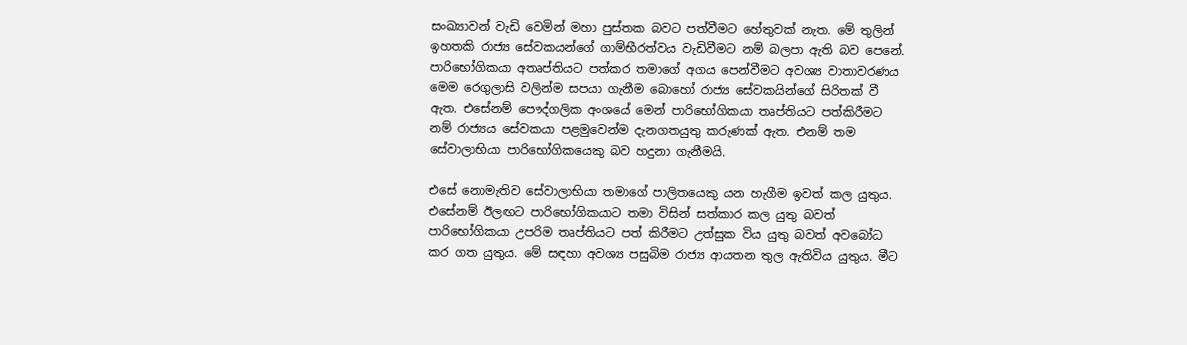සංඛ්‍යාවන් වැඩි වෙමින් මහා පුස්තක බවට පත්වීමට හේතුවක් නැත. මේ තුලින් ඉහතකි රාජ්‍ය සේවකයන්ගේ ගාම්භීරත්වය වැඩිවීමට නම් බලපා ඇති බව පෙනේ. පාරිභෝගිකයා අතෘප්තියට පත්කර තමාගේ අගය පෙන්වීමට අවශ්‍ය වාතාවරණය මෙම රෙගුලාසි වලින්ම සපයා ගැනීම බොහෝ රාජ්‍ය සේවකයින්ගේ සිරිතක් වී ඇත. එසේනම් පෞද්ගලික අංශයේ මෙන් පාරිභෝගිකයා තෘප්තියට පත්කිරීමට නම් රාජ්‍යය සේවකයා පළමුවෙන්ම දැනගතයුතු කරුණක් ඇත. එනම් තම සේවාලාභියා පාරිභෝගිකයෙකු බව හදුනා ගැනීමයි.

එසේ නොමැතිව සේවාලාභියා තමාගේ පාලිතයෙකු යන හැගීම ඉවත් කල යුතුය. එසේනම් ඊලඟට පාරිභෝගිකයාට තමා විසින් සත්කාර කල යුතු බවත් පාරිභෝගිකයා උපරිම තෘප්තියට පත් කිරීමට උත්සුක විය යුතු බවත් අවබෝධ කර ගත යුතුය. මේ සඳහා අවශ්‍ය පසුබිම රාජ්‍ය ආයතන තුල ඇතිවිය යුතුය. මීට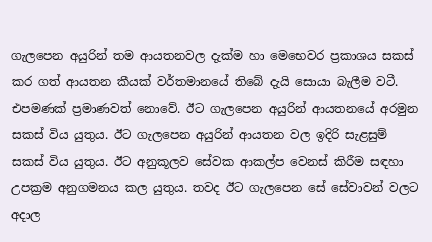ගැලපෙන අයුරින් තම ආයතනවල දැක්ම හා මෙභෙවර ප්‍රකාශය සකස් කර ගත් ආයතන කීයක් වර්තමානයේ තිබේ දැයි සොයා බැලීම වටී. එපමණක් ප්‍රමාණවත් නොවේ. ඊට ගැලපෙන අයුරින් ආයතනයේ අරමුන සකස් විය යුතුය. ඊට ගැලපෙන අයුරින් ආයතන වල ඉදිරි සැළසුම් සකස් විය යුතුය. ඊට අනුකූලව සේවක ආකල්ප වෙනස් කිරීම සඳහා උපක්‍රම අනුගමනය කල යුතුය. තවද ඊට ගැලපෙන සේ සේවාවන් වලට අදාල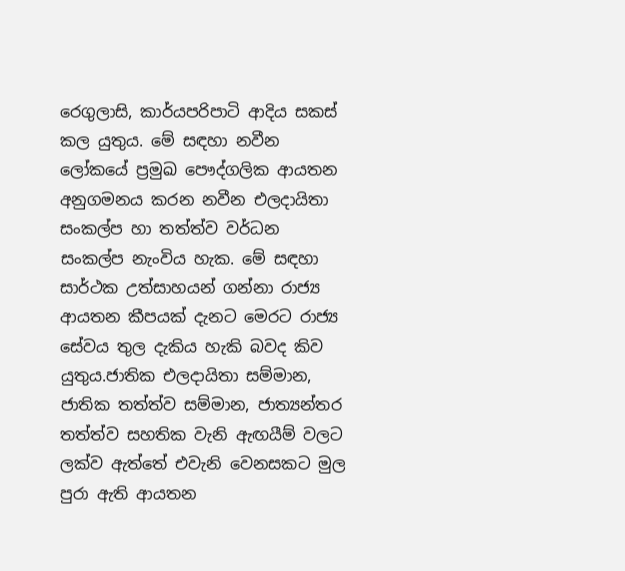රෙගුලාසි, කාර්යපරිපාටි ආදිය සකස් කල යුතුය. මේ සඳහා නවීන ලෝකයේ ප්‍රමුඛ පෞද්ගලික ආයතන අනුගමනය කරන නවීන එලදායිතා සංකල්ප හා තත්ත්ව වර්ධන සංකල්ප නැංවිය හැක. මේ සඳහා සාර්ථක උත්සාහයන් ගන්නා රාජ්‍ය ආයතන කීපයක් දැනට මෙරට රාජ්‍ය සේවය තුල දැකිය හැකි බවද කිව යුතුය.ජාතික එලදායිතා සම්මාන, ජාතික තත්ත්ව සම්මාන, ජාත්‍යන්තර තත්ත්ව සහතික වැනි ඇඟයීම් වලට ලක්ව ඇත්තේ එවැනි වෙනසකට මුල පුරා ඇති ආයතන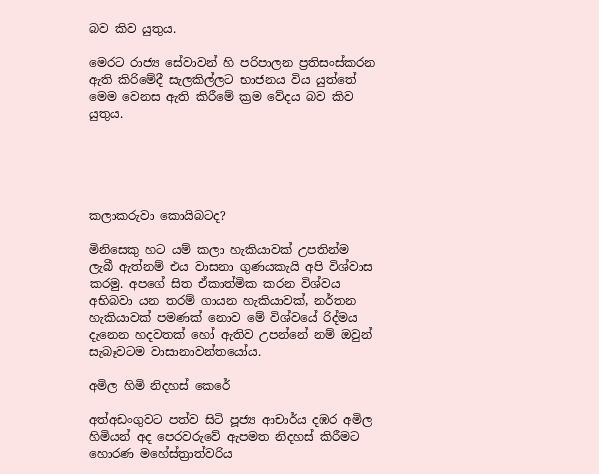බව කිව යුතුය.

මෙරට රාජ්‍ය සේවාවන් හි පරිපාලන ප්‍රතිසංස්කරන ඇති කිරිමේදී සැලකිල්ලට භාජනය විය යුත්තේ මෙම වෙනස ඇති කිරීමේ ක්‍රම වේදය බව කිව යුතුය.





කලාකරුවා කොයිබටද?

මිනිසෙකු හට යම් කලා හැකියාවක් උපතින්ම ලැබී ඇත්නම් එය වාසනා ගුණයකැයි අපි විශ්වාස කරමු. අපගේ සිත ඒකාත්මික කරන විශ්වය අභිබවා යන තරම් ගායන හැකියාවක්, නර්තන හැකියාවක් පමණක් නොව මේ විශ්වයේ රිද්මය දැනෙන හදවතක් හෝ ඇතිව උපන්නේ නම් ඔවුන් සැබෑවටම වාසානාවන්තයෝය.

අමිල හිමි නිදහස් කෙරේ

අත්අඩංගුවට පත්ව සිටි පූජ්‍ය ආචාර්ය දඹර අමිල හිමියන් අද පෙරවරුවේ ඇපමත නිදහස් කිරීමට හොරණ මහේස්ත්‍රාත්වරිය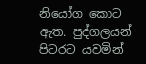නියෝග කොට ඇත. පුද්ගලයන් පිටරට යවමින්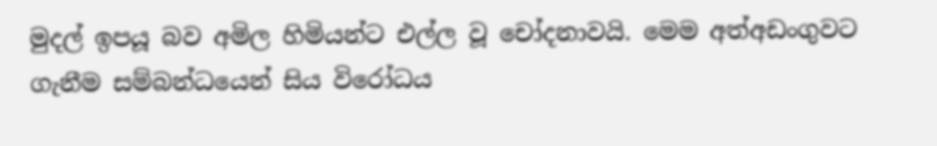මුදල් ඉපයූ බව අමිල හිමියන්ට එල්ල වූ චෝදනාවයි. මෙම අත්අඩංගුවට ගැනීම සම්බන්ධයෙන් සිය විරෝධය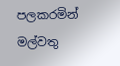පලකරමින් මල්වතු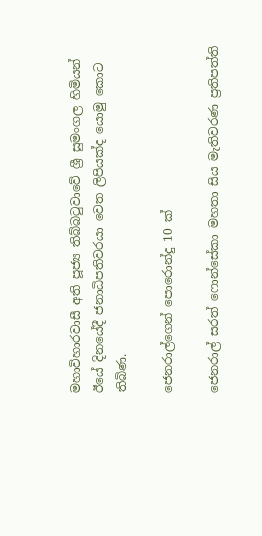මහාවිහාරවාසී අති පූජ්‍ය තිබ්බටුවාවේ ශ්‍රී සුමංගල හිමියන් ඊයේ දිනයේදී ජනාධිපතිවරයා වෙත ලිපියක්ද යොමු කොට ති‍බිණ.

ජෙනරාල්ගෙන් පොරොන්දු 10 ක්

ජෙනරාල් සරත් ෆොන්සේකා මහතා සිය මැතිවරණ ප්‍රතිපත්ති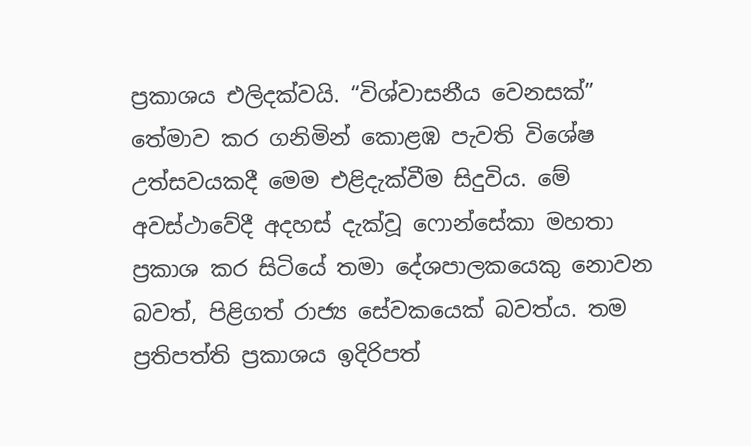ප්‍රකාශය එලිදක්වයි. “විශ්වාසනීය වෙනසක්” තේමාව කර ගනිමින් කොළඹ පැවති විශේෂ උත්සවයකදී මෙම එළිදැක්වීම සිදුවිය. මේ අවස්ථාවේදී අදහස් දැක්වූ ෆොන්සේකා මහතා ප්‍රකාශ කර සිටියේ තමා දේශපාලකයෙකු නොවන බවත්, පිළිගත් රාජ්‍ය සේවකයෙක් බවත්ය. තම ප්‍රතිපත්ති ප්‍රකාශය ඉදිරිපත්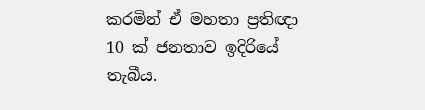කරමින් ඒ මහතා ප්‍රතිඥා 10 ක් ජනතාව ඉදිරියේ තැබීය.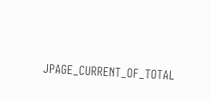JPAGE_CURRENT_OF_TOTAL